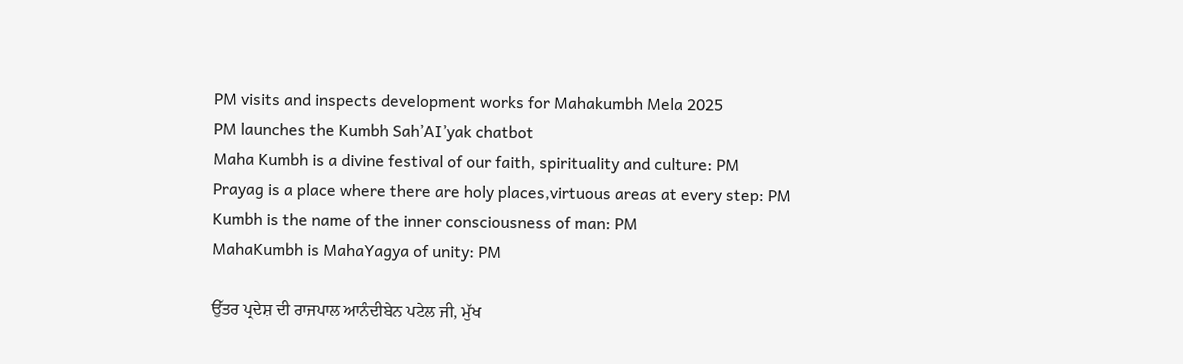PM visits and inspects development works for Mahakumbh Mela 2025
PM launches the Kumbh Sah’AI’yak chatbot
Maha Kumbh is a divine festival of our faith, spirituality and culture: PM
Prayag is a place where there are holy places,virtuous areas at every step: PM
Kumbh is the name of the inner consciousness of man: PM
MahaKumbh is MahaYagya of unity: PM

ਉੱਤਰ ਪ੍ਰਦੇਸ਼ ਦੀ ਰਾਜਪਾਲ ਆਨੰਦੀਬੇਨ ਪਟੇਲ ਜੀ, ਮੁੱਖ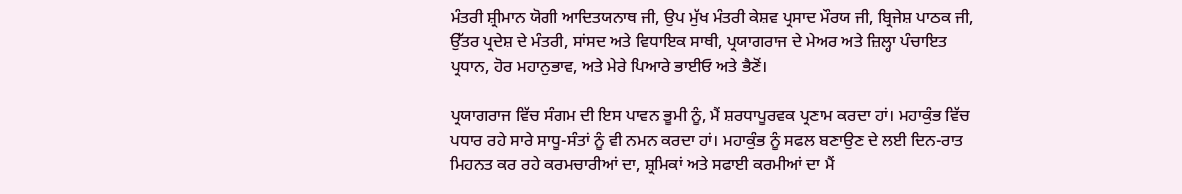ਮੰਤਰੀ ਸ਼੍ਰੀਮਾਨ ਯੋਗੀ ਆਦਿਤਯਨਾਥ ਜੀ, ਉਪ ਮੁੱਖ ਮੰਤਰੀ ਕੇਸ਼ਵ ਪ੍ਰਸਾਦ ਮੌਰਯ ਜੀ, ਬ੍ਰਿਜੇਸ਼ ਪਾਠਕ ਜੀ, ਉੱਤਰ ਪ੍ਰਦੇਸ਼ ਦੇ ਮੰਤਰੀ, ਸਾਂਸਦ ਅਤੇ ਵਿਧਾਇਕ ਸਾਥੀ, ਪ੍ਰਯਾਗਰਾਜ ਦੇ ਮੇਅਰ ਅਤੇ ਜ਼ਿਲ੍ਹਾ ਪੰਚਾਇਤ ਪ੍ਰਧਾਨ, ਹੋਰ ਮਹਾਨੁਭਾਵ, ਅਤੇ ਮੇਰੇ ਪਿਆਰੇ ਭਾਈਓ ਅਤੇ ਭੈਣੋਂ।

ਪ੍ਰਯਾਗਰਾਜ ਵਿੱਚ ਸੰਗਮ ਦੀ ਇਸ ਪਾਵਨ ਭੂਮੀ ਨੂੰ, ਮੈਂ ਸ਼ਰਧਾਪੂਰਵਕ ਪ੍ਰਣਾਮ ਕਰਦਾ ਹਾਂ। ਮਹਾਕੁੰਭ ਵਿੱਚ ਪਧਾਰ ਰਹੇ ਸਾਰੇ ਸਾਧੂ-ਸੰਤਾਂ ਨੂੰ ਵੀ ਨਮਨ ਕਰਦਾ ਹਾਂ। ਮਹਾਕੁੰਭ ਨੂੰ ਸਫਲ ਬਣਾਉਣ ਦੇ ਲਈ ਦਿਨ-ਰਾਤ ਮਿਹਨਤ ਕਰ ਰਹੇ ਕਰਮਚਾਰੀਆਂ ਦਾ, ਸ਼੍ਰਮਿਕਾਂ ਅਤੇ ਸਫਾਈ ਕਰਮੀਆਂ ਦਾ ਮੈਂ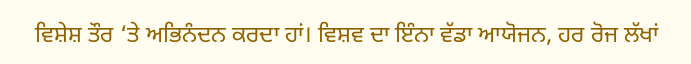ਵਿਸ਼ੇਸ਼ ਤੌਰ ‘ਤੇ ਅਭਿਨੰਦਨ ਕਰਦਾ ਹਾਂ। ਵਿਸ਼ਵ ਦਾ ਇੰਨਾ ਵੱਡਾ ਆਯੋਜਨ, ਹਰ ਰੋਜ ਲੱਖਾਂ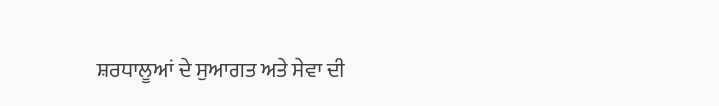ਸ਼ਰਧਾਲੂਆਂ ਦੇ ਸੁਆਗਤ ਅਤੇ ਸੇਵਾ ਦੀ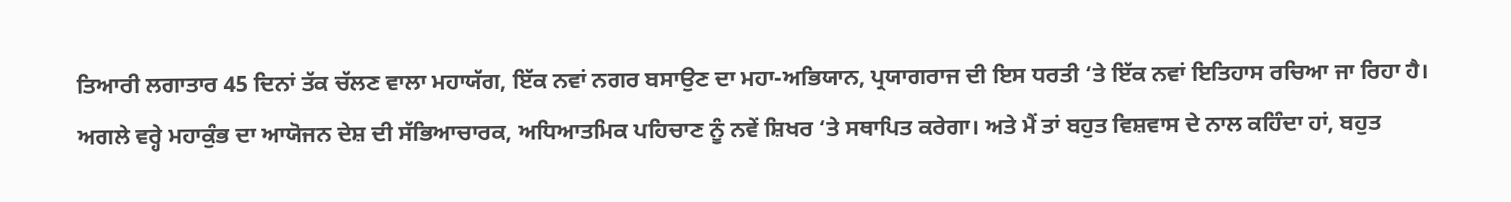ਤਿਆਰੀ ਲਗਾਤਾਰ 45 ਦਿਨਾਂ ਤੱਕ ਚੱਲਣ ਵਾਲਾ ਮਹਾਯੱਗ, ਇੱਕ ਨਵਾਂ ਨਗਰ ਬਸਾਉਣ ਦਾ ਮਹਾ-ਅਭਿਯਾਨ, ਪ੍ਰਯਾਗਰਾਜ ਦੀ ਇਸ ਧਰਤੀ ‘ਤੇ ਇੱਕ ਨਵਾਂ ਇਤਿਹਾਸ ਰਚਿਆ ਜਾ ਰਿਹਾ ਹੈ। ਅਗਲੇ ਵਰ੍ਹੇ ਮਹਾਕੁੰਭ ਦਾ ਆਯੋਜਨ ਦੇਸ਼ ਦੀ ਸੱਭਿਆਚਾਰਕ, ਅਧਿਆਤਮਿਕ ਪਹਿਚਾਣ ਨੂੰ ਨਵੇਂ ਸ਼ਿਖਰ ‘ਤੇ ਸਥਾਪਿਤ ਕਰੇਗਾ। ਅਤੇ ਮੈਂ ਤਾਂ ਬਹੁਤ ਵਿਸ਼ਵਾਸ ਦੇ ਨਾਲ ਕਹਿੰਦਾ ਹਾਂ, ਬਹੁਤ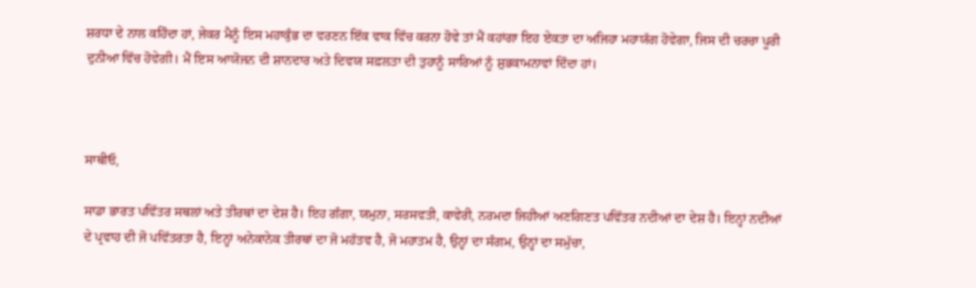ਸ਼ਰਧਾ ਦੇ ਨਾਲ ਕਹਿੰਦਾ ਹਾਂ, ਜੇਕਰ ਮੈਨੂੰ ਇਸ ਮਹਾਕੁੰਭ ਦਾ ਵਰਣਨ ਇੱਕ ਵਾਕ ਵਿੱਚ ਕਰਨਾ ਹੋਵੇ ਤਾਂ ਮੈਂ ਕਹਾਂਗਾ ਇਹ ਏਕਤਾ ਦਾ ਅਜਿਹਾ ਮਹਾਯੱਗ ਹੋਵੇਗਾ, ਜਿਸ ਦੀ ਚਰਚਾ ਪੂਰੀ ਦੁਨੀਆ ਵਿੱਚ ਹੋਵੇਗੀ। ਮੈਂ ਇਸ ਆਯੋਜਨ ਦੀ ਸ਼ਾਨਦਾਰ ਅਤੇ ਦਿਵਯ ਸਫ਼ਲਤਾ ਦੀ ਤੁਹਾਨੂੰ ਸਾਰਿਆਂ ਨੂੰ ਸ਼ੁਭਕਾਮਨਾਵਾਂ ਦਿੰਦਾ ਹਾਂ।



ਸਾਥੀਓ,

ਸਾਡਾ ਭਾਰਤ ਪਵਿੱਤਰ ਸਥਲਾਂ ਅਤੇ ਤੀਰਥਾਂ ਦਾ ਦੇਸ਼ ਹੈ। ਇਹ ਗੰਗਾ, ਯਮੁਨਾ, ਸਰਸਵਤੀ, ਕਾਵੇਰੀ, ਨਰਮਦਾ ਜਿਹੀਆਂ ਅਣਗਿਣਤ ਪਵਿੱਤਰ ਨਦੀਆਂ ਦਾ ਦੇਸ਼ ਹੈ। ਇਨ੍ਹਾਂ ਨਦੀਆਂ ਦੇ ਪ੍ਰਵਾਹ ਦੀ ਜੋ ਪਵਿੱਤਰਤਾ ਹੈ, ਇਨ੍ਹਾਂ ਅਨੇਕਾਨੇਕ ਤੀਰਥਾਂ ਦਾ ਜੋ ਮਹੱਤਵ ਹੈ, ਜੋ ਮਹਾਤਮ ਹੈ, ਉਨ੍ਹਾਂ ਦਾ ਸੰਗਮ, ਉਨ੍ਹਾਂ ਦਾ ਸਮੁੱਚਾ,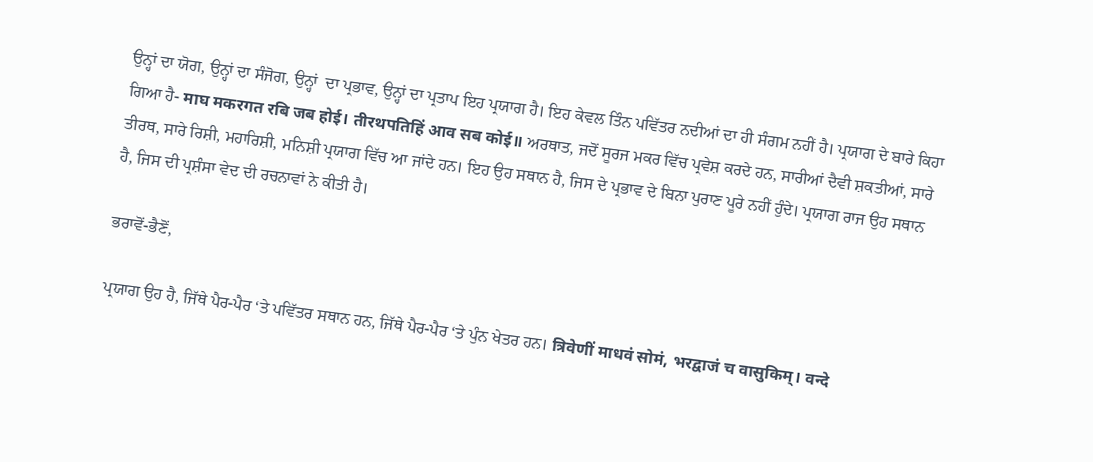ਉਨ੍ਹਾਂ ਦਾ ਯੋਗ, ਉਨ੍ਹਾਂ ਦਾ ਸੰਜੋਗ, ਉਨ੍ਹਾਂ  ਦਾ ਪ੍ਰਭਾਵ, ਉਨ੍ਹਾਂ ਦਾ ਪ੍ਰਤਾਪ ਇਹ ਪ੍ਰਯਾਗ ਹੈ। ਇਹ ਕੇਵਲ ਤਿੰਨ ਪਵਿੱਤਰ ਨਦੀਆਂ ਦਾ ਹੀ ਸੰਗਮ ਨਹੀਂ ਹੈ। ਪ੍ਰਯਾਗ ਦੇ ਬਾਰੇ ਕਿਹਾ ਗਿਆ ਹੈ- माघ मकरगत रबि जब होई। तीरथपतिहिं आव सब कोई॥ ਅਰਥਾਤ, ਜਦੋਂ ਸੂਰਜ ਮਕਰ ਵਿੱਚ ਪ੍ਰਵੇਸ਼ ਕਰਦੇ ਹਨ, ਸਾਰੀਆਂ ਦੈਵੀ ਸ਼ਕਤੀਆਂ, ਸਾਰੇ ਤੀਰਥ, ਸਾਰੇ ਰਿਸ਼ੀ, ਮਹਾਰਿਸ਼ੀ, ਮਨਿਸ਼ੀ ਪ੍ਰਯਾਗ ਵਿੱਚ ਆ ਜਾਂਦੇ ਹਨ। ਇਹ ਉਹ ਸਥਾਨ ਹੈ, ਜਿਸ ਦੇ ਪ੍ਰਭਾਵ ਦੇ ਬਿਨਾ ਪੁਰਾਣ ਪੂਰੇ ਨਹੀਂ ਹੁੰਦੇ। ਪ੍ਰਯਾਗ ਰਾਜ ਉਹ ਸਥਾਨ ਹੈ, ਜਿਸ ਦੀ ਪ੍ਰਸ਼ੰਸਾ ਵੇਦ ਦੀ ਰਚਨਾਵਾਂ ਨੇ ਕੀਤੀ ਹੈ।

ਭਰਾਵੋਂ-ਭੈਣੋਂ,

ਪ੍ਰਯਾਗ ਉਹ ਹੈ, ਜਿੱਥੇ ਪੈਰ-ਪੈਰ ‘ਤੇ ਪਵਿੱਤਰ ਸਥਾਨ ਹਨ, ਜਿੱਥੇ ਪੈਰ-ਪੈਰ ‘ਤੇ ਪੁੰਨ ਖੇਤਰ ਹਨ। त्रिवेणीं माधवं सोमं, भरद्वाजं च वासुकिम्। वन्दे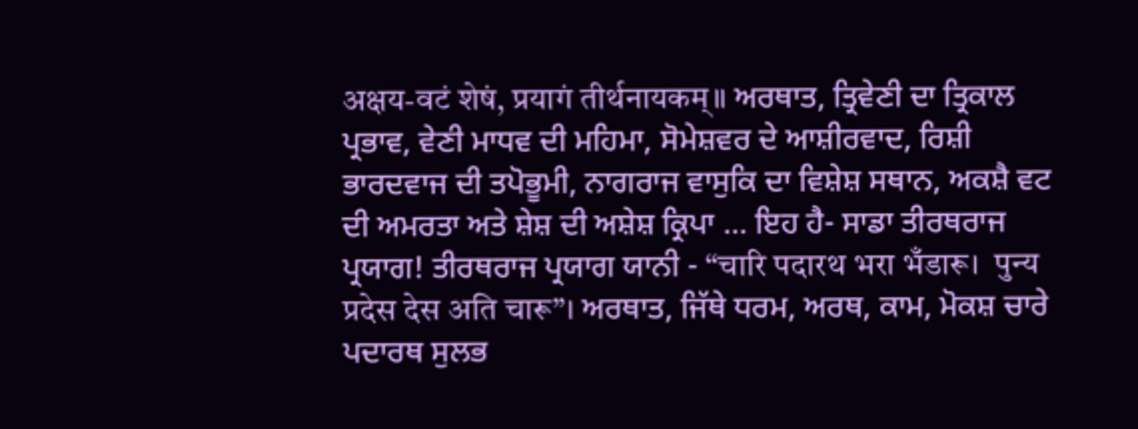अक्षय-वटं शेषं, प्रयागं तीर्थनायकम्॥ ਅਰਥਾਤ, ਤ੍ਰਿਵੇਣੀ ਦਾ ਤ੍ਰਿਕਾਲ ਪ੍ਰਭਾਵ, ਵੇਣੀ ਮਾਧਵ ਦੀ ਮਹਿਮਾ, ਸੋਮੇਸ਼ਵਰ ਦੇ ਆਸ਼ੀਰਵਾਦ, ਰਿਸ਼ੀ ਭਾਰਦਵਾਜ ਦੀ ਤਪੋਭੂਮੀ, ਨਾਗਰਾਜ ਵਾਸੁਕਿ ਦਾ ਵਿਸ਼ੇਸ਼ ਸਥਾਨ, ਅਕਸ਼ੈ ਵਟ ਦੀ ਅਮਰਤਾ ਅਤੇ ਸ਼ੇਸ਼ ਦੀ ਅਸ਼ੇਸ਼ ਕ੍ਰਿਪਾ ... ਇਹ ਹੈ- ਸਾਡਾ ਤੀਰਥਰਾਜ ਪ੍ਰਯਾਗ! ਤੀਰਥਰਾਜ ਪ੍ਰਯਾਗ ਯਾਨੀ - “चारि पदारथ भरा भँडारू।  पुन्य प्रदेस देस अति चारू”। ਅਰਥਾਤ, ਜਿੱਥੇ ਧਰਮ, ਅਰਥ, ਕਾਮ, ਮੋਕਸ਼ ਚਾਰੇ ਪਦਾਰਥ ਸੁਲਭ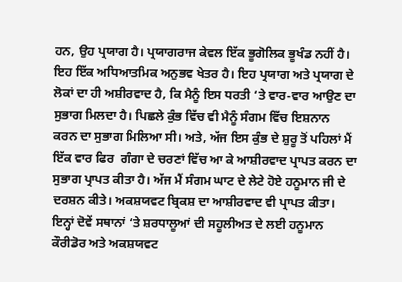ਹਨ, ਉਹ ਪ੍ਰਯਾਗ ਹੈ। ਪ੍ਰਯਾਗਰਾਜ ਕੇਵਲ ਇੱਕ ਭੂਗੋਲਿਕ ਭੂਖੰਡ ਨਹੀਂ ਹੈ। ਇਹ ਇੱਕ ਅਧਿਆਤਮਿਕ ਅਨੁਭਵ ਖੇਤਰ ਹੈ। ਇਹ ਪ੍ਰਯਾਗ ਅਤੇ ਪ੍ਰਯਾਗ ਦੇ ਲੋਕਾਂ ਦਾ ਹੀ ਅਸ਼ੀਰਵਾਦ ਹੈ, ਕਿ ਮੈਨੂੰ ਇਸ ਧਰਤੀ ‘ਤੇ ਵਾਰ-ਵਾਰ ਆਉਣ ਦਾ ਸੁਭਾਗ ਮਿਲਦਾ ਹੈ। ਪਿਛਲੇ ਕੁੰਭ ਵਿੱਚ ਵੀ ਮੈਨੂੰ ਸੰਗਮ ਵਿੱਚ ਇਸ਼ਨਾਨ  ਕਰਨ ਦਾ ਸੁਭਾਗ ਮਿਲਿਆ ਸੀ। ਅਤੇ, ਅੱਜ ਇਸ ਕੁੰਭ ਦੇ ਸ਼ੁਰੂ ਤੋਂ ਪਹਿਲਾਂ ਮੈਂ ਇੱਕ ਵਾਰ ਫਿਰ  ਗੰਗਾ ਦੇ ਚਰਣਾਂ ਵਿੱਚ ਆ ਕੇ ਆਸ਼ੀਰਵਾਦ ਪ੍ਰਾਪਤ ਕਰਨ ਦਾ ਸੁਭਾਗ ਪ੍ਰਾਪਤ ਕੀਤਾ ਹੈ। ਅੱਜ ਮੈਂ ਸੰਗਮ ਘਾਟ ਦੇ ਲੇਟੇ ਹੋਏ ਹਨੂਮਾਨ ਜੀ ਦੇ ਦਰਸ਼ਨ ਕੀਤੇ। ਅਕਸ਼ਯਵਟ ਬ੍ਰਿਕਸ਼ ਦਾ ਆਸ਼ੀਰਵਾਦ ਵੀ ਪ੍ਰਾਪਤ ਕੀਤਾ। ਇਨ੍ਹਾਂ ਦੋਵੇਂ ਸਥਾਨਾਂ ‘ਤੇ ਸ਼ਰਧਾਲੂਆਂ ਦੀ ਸਹੂਲੀਅਤ ਦੇ ਲਈ ਹਨੂਮਾਨ ਕੌਰੀਡੋਰ ਅਤੇ ਅਕਸ਼ਯਵਟ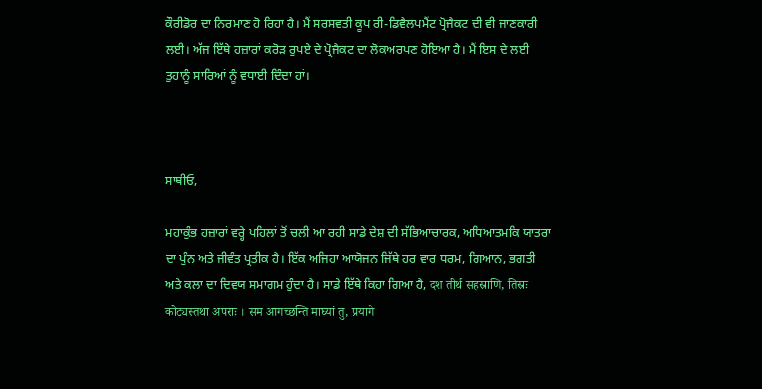ਕੌਰੀਡੋਰ ਦਾ ਨਿਰਮਾਣ ਹੋ ਰਿਹਾ ਹੈ। ਮੈਂ ਸਰਸਵਤੀ ਕੂਪ ਰੀ-ਡਿਵੈਲਪਮੈਂਟ ਪ੍ਰੋਜੈਕਟ ਦੀ ਵੀ ਜਾਣਕਾਰੀ ਲਈ। ਅੱਜ ਇੱਥੇ ਹਜ਼ਾਰਾਂ ਕਰੋੜ ਰੁਪਏ ਦੇ ਪ੍ਰੋਜੈਕਟ ਦਾ ਲੋਕਅਰਪਣ ਹੋਇਆ ਹੈ। ਮੈਂ ਇਸ ਦੇ ਲਈ ਤੁਹਾਨੂੰ ਸਾਰਿਆਂ ਨੂੰ ਵਧਾਈ ਦਿੰਦਾ ਹਾਂ।



ਸਾਥੀਓ,

ਮਹਾਕੁੰਭ ਹਜ਼ਾਰਾਂ ਵਰ੍ਹੇ ਪਹਿਲਾਂ ਤੋਂ ਚਲੀ ਆ ਰਹੀ ਸਾਡੇ ਦੇਸ਼ ਦੀ ਸੱਭਿਆਚਾਰਕ, ਅਧਿਆਤਮਕਿ ਯਾਤਰਾ ਦਾ ਪੁੰਨ ਅਤੇ ਜੀਵੰਤ ਪ੍ਰਤੀਕ ਹੈ। ਇੱਕ ਅਜਿਹਾ ਆਯੋਜਨ ਜਿੱਥੇ ਹਰ ਵਾਰ ਧਰਮ, ਗਿਆਨ, ਭਗਤੀ ਅਤੇ ਕਲਾ ਦਾ ਦਿਵਯ ਸਮਾਗਮ ਹੁੰਦਾ ਹੈ। ਸਾਡੇ ਇੱਥੇ ਕਿਹਾ ਗਿਆ ਹੈ, दश तीर्थ सहस्राणि, तिस्रः कोट्यस्तथा अपराः । सम आगच्छन्ति माघ्यां तु, प्रयागे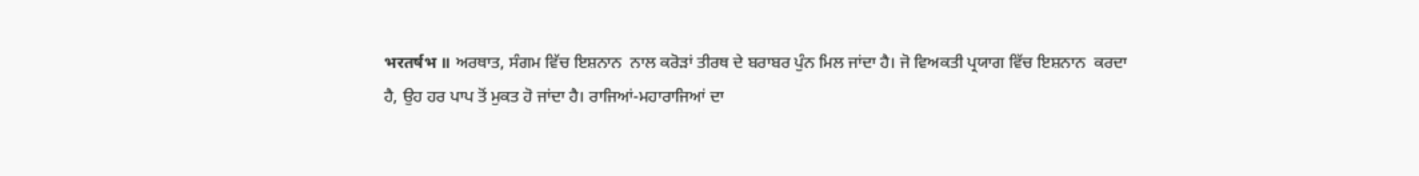भरतर्षभ ॥ ਅਰਥਾਤ, ਸੰਗਮ ਵਿੱਚ ਇਸ਼ਨਾਨ  ਨਾਲ ਕਰੋੜਾਂ ਤੀਰਥ ਦੇ ਬਰਾਬਰ ਪੁੰਨ ਮਿਲ ਜਾਂਦਾ ਹੈ। ਜੋ ਵਿਅਕਤੀ ਪ੍ਰਯਾਗ ਵਿੱਚ ਇਸ਼ਨਾਨ  ਕਰਦਾ ਹੈ, ਉਹ ਹਰ ਪਾਪ ਤੋਂ ਮੁਕਤ ਹੋ ਜਾਂਦਾ ਹੈ। ਰਾਜਿਆਂ-ਮਹਾਰਾਜਿਆਂ ਦਾ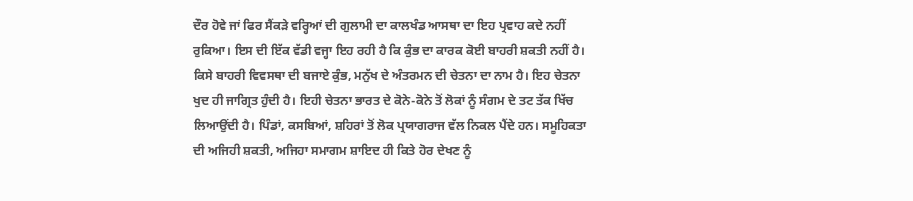ਦੌਰ ਹੋਵੇ ਜਾਂ ਫਿਰ ਸੈਂਕੜੇ ਵਰ੍ਹਿਆਂ ਦੀ ਗੁਲਾਮੀ ਦਾ ਕਾਲਖੰਡ ਆਸਥਾ ਦਾ ਇਹ ਪ੍ਰਵਾਹ ਕਦੇ ਨਹੀਂ ਰੁਕਿਆ। ਇਸ ਦੀ ਇੱਕ ਵੱਡੀ ਵਜ੍ਹਾ ਇਹ ਰਹੀ ਹੈ ਕਿ ਕੁੰਭ ਦਾ ਕਾਰਕ ਕੋਈ ਬਾਹਰੀ ਸ਼ਕਤੀ ਨਹੀਂ ਹੈ। ਕਿਸੇ ਬਾਹਰੀ ਵਿਵਸਥਾ ਦੀ ਬਜਾਏ ਕੁੰਭ, ਮਨੁੱਖ ਦੇ ਅੰਤਰਮਨ ਦੀ ਚੇਤਨਾ ਦਾ ਨਾਮ ਹੈ। ਇਹ ਚੇਤਨਾ ਖੁਦ ਹੀ ਜਾਗ੍ਰਿਤ ਹੁੰਦੀ ਹੈ। ਇਹੀ ਚੇਤਨਾ ਭਾਰਤ ਦੇ ਕੋਨੇ-ਕੋਨੇ ਤੋਂ ਲੋਕਾਂ ਨੂੰ ਸੰਗਮ ਦੇ ਤਟ ਤੱਕ ਖਿੱਚ ਲਿਆਉਂਦੀ ਹੈ। ਪਿੰਡਾਂ, ਕਸਬਿਆਂ, ਸ਼ਹਿਰਾਂ ਤੋਂ ਲੋਕ ਪ੍ਰਯਾਗਰਾਜ ਵੱਲ ਨਿਕਲ ਪੈਂਦੇ ਹਨ। ਸਮੂਹਿਕਤਾ ਦੀ ਅਜਿਹੀ ਸ਼ਕਤੀ, ਅਜਿਹਾ ਸਮਾਗਮ ਸ਼ਾਇਦ ਹੀ ਕਿਤੇ ਹੋਰ ਦੇਖਣ ਨੂੰ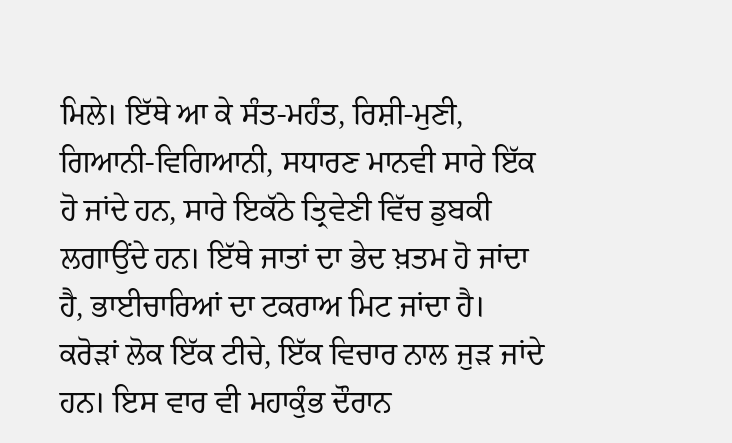ਮਿਲੇ। ਇੱਥੇ ਆ ਕੇ ਸੰਤ-ਮਹੰਤ, ਰਿਸ਼ੀ-ਮੁਣੀ, ਗਿਆਨੀ-ਵਿਗਿਆਨੀ, ਸਧਾਰਣ ਮਾਨਵੀ ਸਾਰੇ ਇੱਕ ਹੋ ਜਾਂਦੇ ਹਨ, ਸਾਰੇ ਇਕੱਠੇ ਤ੍ਰਿਵੇਣੀ ਵਿੱਚ ਡੁਬਕੀ ਲਗਾਉਂਦੇ ਹਨ। ਇੱਥੇ ਜਾਤਾਂ ਦਾ ਭੇਦ ਖ਼ਤਮ ਹੋ ਜਾਂਦਾ ਹੈ, ਭਾਈਚਾਰਿਆਂ ਦਾ ਟਕਰਾਅ ਮਿਟ ਜਾਂਦਾ ਹੈ। ਕਰੋੜਾਂ ਲੋਕ ਇੱਕ ਟੀਚੇ, ਇੱਕ ਵਿਚਾਰ ਨਾਲ ਜੁੜ ਜਾਂਦੇ ਹਨ। ਇਸ ਵਾਰ ਵੀ ਮਹਾਕੁੰਭ ਦੌਰਾਨ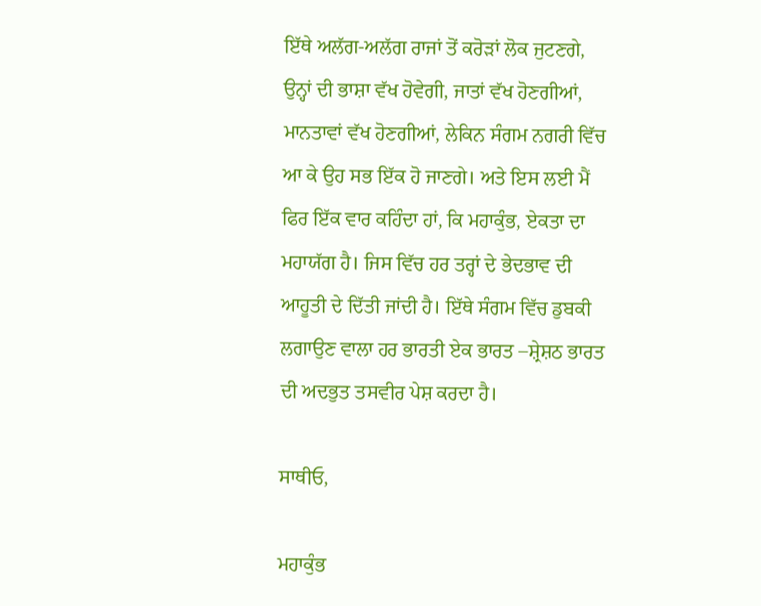ਇੱਥੇ ਅਲੱਗ-ਅਲੱਗ ਰਾਜਾਂ ਤੋਂ ਕਰੋੜਾਂ ਲੋਕ ਜੁਟਣਗੇ, ਉਨ੍ਹਾਂ ਦੀ ਭਾਸ਼ਾ ਵੱਖ ਹੋਵੇਗੀ, ਜਾਤਾਂ ਵੱਖ ਹੋਣਗੀਆਂ, ਮਾਨਤਾਵਾਂ ਵੱਖ ਹੋਣਗੀਆਂ, ਲੇਕਿਨ ਸੰਗਮ ਨਗਰੀ ਵਿੱਚ ਆ ਕੇ ਉਹ ਸਭ ਇੱਕ ਹੋ ਜਾਣਗੇ। ਅਤੇ ਇਸ ਲਈ ਮੈਂ ਫਿਰ ਇੱਕ ਵਾਰ ਕਹਿੰਦਾ ਹਾਂ, ਕਿ ਮਹਾਕੁੰਭ, ਏਕਤਾ ਦਾ ਮਹਾਯੱਗ ਹੈ। ਜਿਸ ਵਿੱਚ ਹਰ ਤਰ੍ਹਾਂ ਦੇ ਭੇਦਭਾਵ ਦੀ ਆਹੂਤੀ ਦੇ ਦਿੱਤੀ ਜਾਂਦੀ ਹੈ। ਇੱਥੇ ਸੰਗਮ ਵਿੱਚ ਡੁਬਕੀ ਲਗਾਉਣ ਵਾਲਾ ਹਰ ਭਾਰਤੀ ਏਕ ਭਾਰਤ –ਸ਼੍ਰੇਸ਼ਠ ਭਾਰਤ ਦੀ ਅਦਭੁਤ ਤਸਵੀਰ ਪੇਸ਼ ਕਰਦਾ ਹੈ।

ਸਾਥੀਓ,

ਮਹਾਕੁੰਭ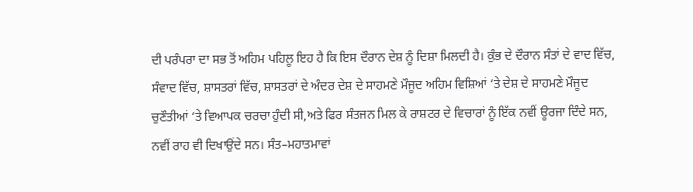ਦੀ ਪਰੰਪਰਾ ਦਾ ਸਭ ਤੋਂ ਅਹਿਮ ਪਹਿਲੂ ਇਹ ਹੈ ਕਿ ਇਸ ਦੌਰਾਨ ਦੇਸ਼ ਨੂੰ ਦਿਸ਼ਾ ਮਿਲਦੀ ਹੈ। ਕੁੰਭ ਦੇ ਦੌਰਾਨ ਸੰਤਾਂ ਦੇ ਵਾਦ ਵਿੱਚ, ਸੰਵਾਦ ਵਿੱਚ, ਸ਼ਾਸਤਰਾਂ ਵਿੱਚ, ਸ਼ਾਸਤਰਾਂ ਦੇ ਅੰਦਰ ਦੇਸ਼ ਦੇ ਸਾਹਮਣੇ ਮੌਜੂਦ ਅਹਿਮ ਵਿਸ਼ਿਆਂ ‘ਤੇ ਦੇਸ਼ ਦੇ ਸਾਹਮਣੇ ਮੌਜੂਦ ਚੁਣੌਤੀਆਂ ‘ਤੇ ਵਿਆਪਕ ਚਰਚਾ ਹੁੰਦੀ ਸੀ,ਅਤੇ ਫਿਰ ਸੰਤਜਨ ਮਿਲ ਕੇ ਰਾਸ਼ਟਰ ਦੇ ਵਿਚਾਰਾਂ ਨੂੰ ਇੱਕ ਨਵੀਂ ਊਰਜਾ ਦਿੰਦੇ ਸਨ, ਨਵੀਂ ਰਾਹ ਵੀ ਦਿਖਾਉਂਦੇ ਸਨ। ਸੰਤ–ਮਹਾਤਮਾਵਾਂ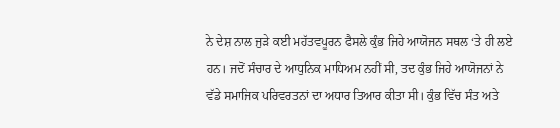ਨੇ ਦੇਸ਼ ਨਾਲ ਜੁੜੇ ਕਈ ਮਹੱਤਵਪੂਰਨ ਫੈਸਲੇ ਕੁੰਭ ਜਿਹੇ ਆਯੋਜਨ ਸਥਲ ‘ਤੇ ਹੀ ਲਏ ਹਨ। ਜਦੋਂ ਸੰਚਾਰ ਦੇ ਆਧੁਨਿਕ ਮਾਧਿਅਮ ਨਹੀਂ ਸੀ, ਤਦ ਕੁੰਭ ਜਿਹੇ ਆਯੋਜਨਾਂ ਨੇ ਵੱਡੇ ਸਮਾਜਿਕ ਪਰਿਵਰਤਨਾਂ ਦਾ ਅਧਾਰ ਤਿਆਰ ਕੀਤਾ ਸੀ। ਕੁੰਭ ਵਿੱਚ ਸੰਤ ਅਤੇ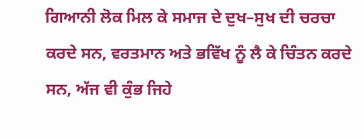ਗਿਆਨੀ ਲੋਕ ਮਿਲ ਕੇ ਸਮਾਜ ਦੇ ਦੁਖ–ਸੁਖ ਦੀ ਚਰਚਾ ਕਰਦੇ ਸਨ, ਵਰਤਮਾਨ ਅਤੇ ਭਵਿੱਖ ਨੂੰ ਲੈ ਕੇ ਚਿੰਤਨ ਕਰਦੇ ਸਨ, ਅੱਜ ਵੀ ਕੁੰਭ ਜਿਹੇ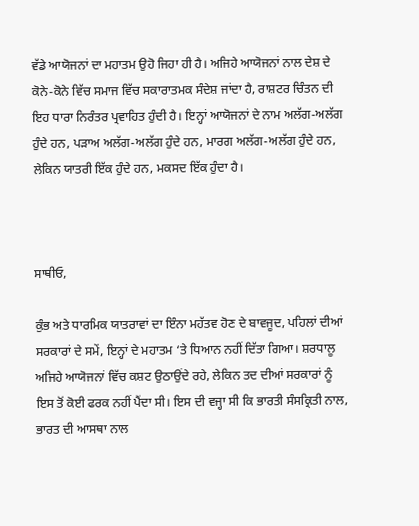ਵੱਡੇ ਆਯੋਜਨਾਂ ਦਾ ਮਹਾਤਮ ਉਹੋ ਜਿਹਾ ਹੀ ਹੈ। ਅਜਿਹੇ ਆਯੋਜਨਾਂ ਨਾਲ ਦੇਸ਼ ਦੇ ਕੋਨੇ-ਕੋਨੇ ਵਿੱਚ ਸਮਾਜ ਵਿੱਚ ਸਕਾਰਾਤਮਕ ਸੰਦੇਸ਼ ਜਾਂਦਾ ਹੈ, ਰਾਸ਼ਟਰ ਚਿੰਤਨ ਦੀ ਇਹ ਧਾਰਾ ਨਿਰੰਤਰ ਪ੍ਰਵਾਹਿਤ ਹੁੰਦੀ ਹੈ। ਇਨ੍ਹਾਂ ਆਯੋਜਨਾਂ ਦੇ ਨਾਮ ਅਲੱਗ-ਅਲੱਗ ਹੁੰਦੇ ਹਨ, ਪੜਾਅ ਅਲੱਗ-ਅਲੱਗ ਹੁੰਦੇ ਹਨ, ਮਾਰਗ ਅਲੱਗ-ਅਲੱਗ ਹੁੰਦੇ ਹਨ, ਲੇਕਿਨ ਯਾਤਰੀ ਇੱਕ ਹੁੰਦੇ ਹਨ, ਮਕਸਦ ਇੱਕ ਹੁੰਦਾ ਹੈ।



ਸਾਥੀਓ,

ਕੁੰਭ ਅਤੇ ਧਾਰਮਿਕ ਯਾਤਰਾਵਾਂ ਦਾ ਇੰਨਾ ਮਹੱਤਵ ਹੋਣ ਦੇ ਬਾਵਜੂਦ, ਪਹਿਲਾਂ ਦੀਆਂ ਸਰਕਾਰਾਂ ਦੇ ਸਮੇਂ, ਇਨ੍ਹਾਂ ਦੇ ਮਹਾਤਮ ‘ਤੇ ਧਿਆਨ ਨਹੀਂ ਦਿੱਤਾ ਗਿਆ। ਸ਼ਰਧਾਲੂ ਅਜਿਹੇ ਆਯੋਜਨਾਂ ਵਿੱਚ ਕਸ਼ਟ ਉਠਾਉਂਦੇ ਰਹੇ, ਲੇਕਿਨ ਤਦ ਦੀਆਂ ਸਰਕਾਰਾਂ ਨੂੰ ਇਸ ਤੋਂ ਕੋਈ ਫਰਕ ਨਹੀਂ ਪੈਂਦਾ ਸੀ। ਇਸ ਦੀ ਵਜ੍ਹਾ ਸੀ ਕਿ ਭਾਰਤੀ ਸੰਸਕ੍ਰਿਤੀ ਨਾਲ, ਭਾਰਤ ਦੀ ਆਸਥਾ ਨਾਲ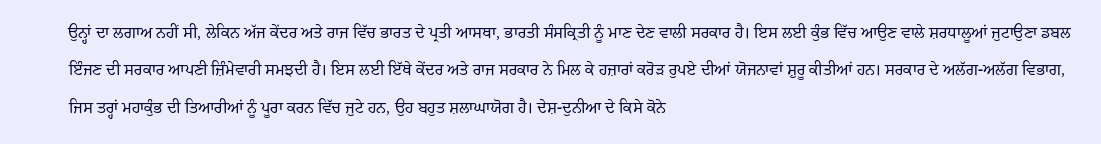ਉਨ੍ਹਾਂ ਦਾ ਲਗਾਅ ਨਹੀਂ ਸੀ, ਲੇਕਿਨ ਅੱਜ ਕੇਂਦਰ ਅਤੇ ਰਾਜ ਵਿੱਚ ਭਾਰਤ ਦੇ ਪ੍ਰਤੀ ਆਸਥਾ, ਭਾਰਤੀ ਸੰਸਕ੍ਰਿਤੀ ਨੂੰ ਮਾਣ ਦੇਣ ਵਾਲੀ ਸਰਕਾਰ ਹੈ। ਇਸ ਲਈ ਕੁੰਭ ਵਿੱਚ ਆਉਣ ਵਾਲੇ ਸ਼ਰਧਾਲੂਆਂ ਜੁਟਾਉਣਾ ਡਬਲ ਇੰਜਣ ਦੀ ਸਰਕਾਰ ਆਪਣੀ ਜ਼ਿੰਮੇਵਾਰੀ ਸਮਝਦੀ ਹੈ। ਇਸ ਲਈ ਇੱਥੇ ਕੇਂਦਰ ਅਤੇ ਰਾਜ ਸਰਕਾਰ ਨੇ ਮਿਲ ਕੇ ਹਜ਼ਾਰਾਂ ਕਰੋੜ ਰੁਪਏ ਦੀਆਂ ਯੋਜਨਾਵਾਂ ਸ਼ੁਰੂ ਕੀਤੀਆਂ ਹਨ। ਸਰਕਾਰ ਦੇ ਅਲੱਗ-ਅਲੱਗ ਵਿਭਾਗ, ਜਿਸ ਤਰ੍ਹਾਂ ਮਹਾਕੁੰਭ ਦੀ ਤਿਆਰੀਆਂ ਨੂੰ ਪੂਰਾ ਕਰਨ ਵਿੱਚ ਜੁਟੇ ਹਨ, ਉਹ ਬਹੁਤ ਸ਼ਲਾਘਾਯੋਗ ਹੈ। ਦੇਸ਼-ਦੁਨੀਆ ਦੇ ਕਿਸੇ ਕੋਨੇ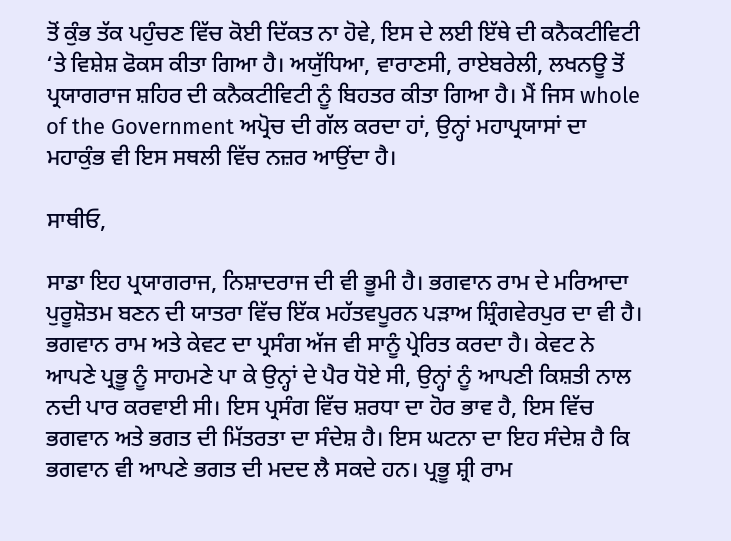ਤੋਂ ਕੁੰਭ ਤੱਕ ਪਹੁੰਚਣ ਵਿੱਚ ਕੋਈ ਦਿੱਕਤ ਨਾ ਹੋਵੇ, ਇਸ ਦੇ ਲਈ ਇੱਥੇ ਦੀ ਕਨੈਕਟੀਵਿਟੀ ‘ਤੇ ਵਿਸ਼ੇਸ਼ ਫੋਕਸ ਕੀਤਾ ਗਿਆ ਹੈ। ਅਯੁੱਧਿਆ, ਵਾਰਾਣਸੀ, ਰਾਏਬਰੇਲੀ, ਲਖਨਊ ਤੋਂ ਪ੍ਰਯਾਗਰਾਜ ਸ਼ਹਿਰ ਦੀ ਕਨੈਕਟੀਵਿਟੀ ਨੂੰ ਬਿਹਤਰ ਕੀਤਾ ਗਿਆ ਹੈ। ਮੈਂ ਜਿਸ whole of the Government ਅਪ੍ਰੋਚ ਦੀ ਗੱਲ ਕਰਦਾ ਹਾਂ, ਉਨ੍ਹਾਂ ਮਹਾਪ੍ਰਯਾਸਾਂ ਦਾ ਮਹਾਕੁੰਭ ਵੀ ਇਸ ਸਥਲੀ ਵਿੱਚ ਨਜ਼ਰ ਆਉਂਦਾ ਹੈ।

ਸਾਥੀਓ,

ਸਾਡਾ ਇਹ ਪ੍ਰਯਾਗਰਾਜ, ਨਿਸ਼ਾਦਰਾਜ ਦੀ ਵੀ ਭੂਮੀ ਹੈ। ਭਗਵਾਨ ਰਾਮ ਦੇ ਮਰਿਆਦਾ ਪੁਰੂਸ਼ੋਤਮ ਬਣਨ ਦੀ ਯਾਤਰਾ ਵਿੱਚ ਇੱਕ ਮਹੱਤਵਪੂਰਨ ਪੜਾਅ ਸ਼੍ਰਿੰਗਵੇਰਪੁਰ ਦਾ ਵੀ ਹੈ। ਭਗਵਾਨ ਰਾਮ ਅਤੇ ਕੇਵਟ ਦਾ ਪ੍ਰਸੰਗ ਅੱਜ ਵੀ ਸਾਨੂੰ ਪ੍ਰੇਰਿਤ ਕਰਦਾ ਹੈ। ਕੇਵਟ ਨੇ ਆਪਣੇ ਪ੍ਰਭੂ ਨੂੰ ਸਾਹਮਣੇ ਪਾ ਕੇ ਉਨ੍ਹਾਂ ਦੇ ਪੈਰ ਧੋਏ ਸੀ, ਉਨ੍ਹਾਂ ਨੂੰ ਆਪਣੀ ਕਿਸ਼ਤੀ ਨਾਲ ਨਦੀ ਪਾਰ ਕਰਵਾਈ ਸੀ। ਇਸ ਪ੍ਰਸੰਗ ਵਿੱਚ ਸ਼ਰਧਾ ਦਾ ਹੋਰ ਭਾਵ ਹੈ, ਇਸ ਵਿੱਚ ਭਗਵਾਨ ਅਤੇ ਭਗਤ ਦੀ ਮਿੱਤਰਤਾ ਦਾ ਸੰਦੇਸ਼ ਹੈ। ਇਸ ਘਟਨਾ ਦਾ ਇਹ ਸੰਦੇਸ਼ ਹੈ ਕਿ ਭਗਵਾਨ ਵੀ ਆਪਣੇ ਭਗਤ ਦੀ ਮਦਦ ਲੈ ਸਕਦੇ ਹਨ। ਪ੍ਰਭੂ ਸ਼੍ਰੀ ਰਾਮ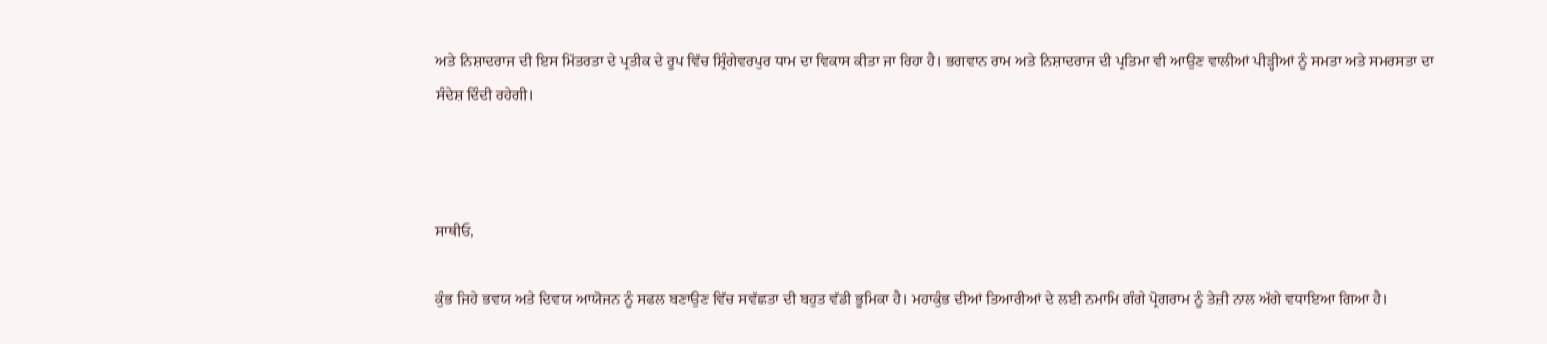ਅਤੇ ਨਿਸ਼ਾਦਰਾਜ ਦੀ ਇਸ ਮਿੱਤਰਤਾ ਦੇ ਪ੍ਰਤੀਕ ਦੇ ਰੂਪ ਵਿੱਚ ਸ਼੍ਰਿੰਗੇਵਰਪੁਰ ਧਾਮ ਦਾ ਵਿਕਾਸ ਕੀਤਾ ਜਾ ਰਿਹਾ ਹੈ। ਭਗਵਾਨ ਰਾਮ ਅਤੇ ਨਿਸ਼ਾਦਰਾਜ ਦੀ ਪ੍ਰਤਿਮਾ ਵੀ ਆਉਣ ਵਾਲੀਆਂ ਪੀੜ੍ਹੀਆਂ ਨੂੰ ਸਮਤਾ ਅਤੇ ਸਮਰਸਤਾ ਦਾ ਸੰਦੇਸ਼ ਦਿੰਦੀ ਰਹੇਗੀ।



ਸਾਥੀਓ,

ਕੁੰਭ ਜਿਹੇ ਭਵਯ ਅਤੇ ਦਿਵਯ ਆਯੋਜਨ ਨੂੰ ਸਫਲ ਬਣਾਉਣ ਵਿੱਚ ਸਵੱਛਤਾ ਦੀ ਬਹੁਤ ਵੱਡੀ ਭੂਮਿਕਾ ਹੈ। ਮਹਾਕੁੰਭ ਦੀਆਂ ਤਿਆਰੀਆਂ ਦੇ ਲਈ ਨਮਾਮਿ ਗੰਗੇ ਪ੍ਰੋਗਰਾਮ ਨੂੰ ਤੇਜ਼ੀ ਨਾਲ ਅੱਗੇ ਵਧਾਇਆ ਗਿਆ ਹੈ।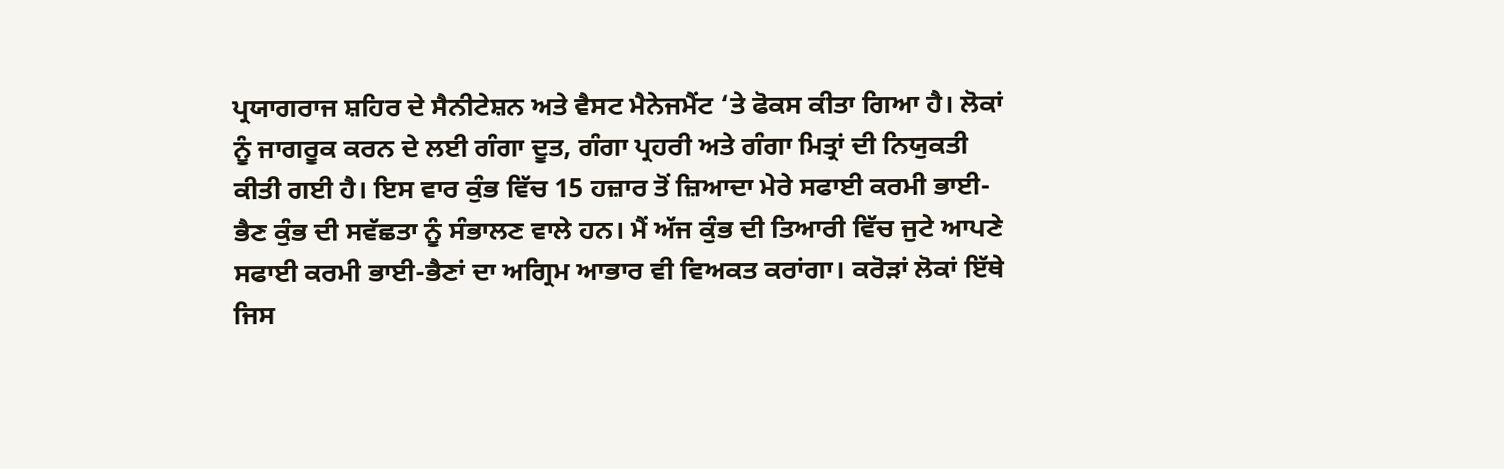ਪ੍ਰਯਾਗਰਾਜ ਸ਼ਹਿਰ ਦੇ ਸੈਨੀਟੇਸ਼ਨ ਅਤੇ ਵੈਸਟ ਮੈਨੇਜਮੈਂਟ ‘ਤੇ ਫੋਕਸ ਕੀਤਾ ਗਿਆ ਹੈ। ਲੋਕਾਂ ਨੂੰ ਜਾਗਰੂਕ ਕਰਨ ਦੇ ਲਈ ਗੰਗਾ ਦੂਤ, ਗੰਗਾ ਪ੍ਰਹਰੀ ਅਤੇ ਗੰਗਾ ਮਿਤ੍ਰਾਂ ਦੀ ਨਿਯੁਕਤੀ ਕੀਤੀ ਗਈ ਹੈ। ਇਸ ਵਾਰ ਕੁੰਭ ਵਿੱਚ 15 ਹਜ਼ਾਰ ਤੋਂ ਜ਼ਿਆਦਾ ਮੇਰੇ ਸਫਾਈ ਕਰਮੀ ਭਾਈ-ਭੈਣ ਕੁੰਭ ਦੀ ਸਵੱਛਤਾ ਨੂੰ ਸੰਭਾਲਣ ਵਾਲੇ ਹਨ। ਮੈਂ ਅੱਜ ਕੁੰਭ ਦੀ ਤਿਆਰੀ ਵਿੱਚ ਜੁਟੇ ਆਪਣੇ ਸਫਾਈ ਕਰਮੀ ਭਾਈ-ਭੈਣਾਂ ਦਾ ਅਗ੍ਰਿਮ ਆਭਾਰ ਵੀ ਵਿਅਕਤ ਕਰਾਂਗਾ। ਕਰੋੜਾਂ ਲੋਕਾਂ ਇੱਥੇ ਜਿਸ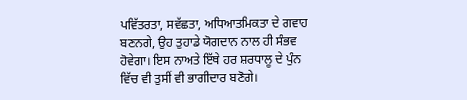ਪਵਿੱਤਰਤਾ, ਸਵੱਛਤਾ, ਅਧਿਆਤਮਿਕਤਾ ਦੇ ਗਵਾਹ ਬਣਨਗੇ, ਉਹ ਤੁਹਾਡੇ ਯੋਗਦਾਨ ਨਾਲ ਹੀ ਸੰਭਵ ਹੋਵੇਗਾ। ਇਸ ਨਾਅਤੇ ਇੱਥੇ ਹਰ ਸ਼ਰਧਾਲੂ ਦੇ ਪੁੰਨ ਵਿੱਚ ਵੀ ਤੁਸੀਂ ਵੀ ਭਾਗੀਦਾਰ ਬਣੋਗੇ।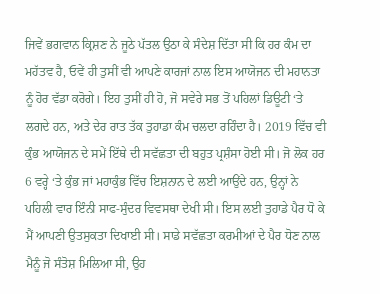ਜਿਵੇਂ ਭਗਵਾਨ ਕ੍ਰਿਸ਼ਣ ਨੇ ਜੂਠੇ ਪੱਤਲ ਉਠਾ ਕੇ ਸੰਦੇਸ਼ ਦਿੱਤਾ ਸੀ ਕਿ ਹਰ ਕੰਮ ਦਾ ਮਹੱਤਵ ਹੈ, ਓਵੇਂ ਹੀ ਤੁਸੀਂ ਵੀ ਆਪਣੇ ਕਾਰਜਾਂ ਨਾਲ ਇਸ ਆਯੋਜਨ ਦੀ ਮਹਾਨਤਾ ਨੂੰ ਹੋਰ ਵੱਡਾ ਕਰੋਗੇ। ਇਹ ਤੁਸੀਂ ਹੀ ਹੋ, ਜੋ ਸਵੇਰੇ ਸਭ ਤੋਂ ਪਹਿਲਾਂ ਡਿਊਟੀ ‘ਤੇ ਲਗਦੇ ਹਨ, ਅਤੇ ਦੇਰ ਰਾਤ ਤੱਕ ਤੁਹਾਡਾ ਕੰਮ ਚਲਦਾ ਰਹਿੰਦਾ ਹੈ। 2019 ਵਿੱਚ ਵੀ ਕੁੰਭ ਆਯੋਜਨ ਦੇ ਸਮੇਂ ਇੱਥੇ ਦੀ ਸਵੱਛਤਾ ਦੀ ਬਹੁਤ ਪ੍ਰਸ਼ੰਸਾ ਹੋਈ ਸੀ। ਜੋ ਲੋਕ ਹਰ 6 ਵਰ੍ਹੇ ‘ਤੇ ਕੁੰਭ ਜਾਂ ਮਹਾਕੁੰਭ ਵਿੱਚ ਇਸ਼ਨਾਨ ਦੇ ਲਈ ਆਉਂਦੇ ਹਨ, ਉਨ੍ਹਾਂ ਨੇ ਪਹਿਲੀ ਵਾਰ ਇੰਨੀ ਸਾਫ-ਸੁੰਦਰ ਵਿਵਸਥਾ ਦੇਖੀ ਸੀ। ਇਸ ਲਈ ਤੁਹਾਡੇ ਪੈਰ ਧੋ ਕੇ ਮੈਂ ਆਪਣੀ ਉਤਸੁਕਤਾ ਦਿਖਾਈ ਸੀ। ਸਾਡੇ ਸਵੱਛਤਾ ਕਰਮੀਆਂ ਦੇ ਪੈਰ ਧੋਣ ਨਾਲ ਮੈਨੂੰ ਜੋ ਸੰਤੋਸ਼ ਮਿਲਿਆ ਸੀ, ਉਹ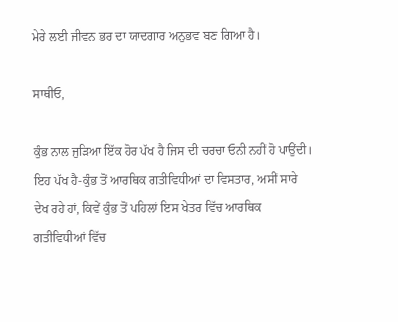ਮੇਰੇ ਲਈ ਜੀਵਨ ਭਰ ਦਾ ਯਾਦਗਾਰ ਅਨੁਭਵ ਬਣ ਗਿਆ ਹੈ।

ਸਾਥੀਓ,

ਕੁੰਭ ਨਾਲ ਜੁੜਿਆ ਇੱਕ ਹੋਰ ਪੱਖ ਹੈ ਜਿਸ ਦੀ ਚਰਚਾ ਓਨੀ ਨਹੀਂ ਹੋ ਪਾਉਂਦੀ। ਇਹ ਪੱਖ ਹੈ-ਕੁੰਭ ਤੋਂ ਆਰਥਿਕ ਗਤੀਵਿਧੀਆਂ ਦਾ ਵਿਸਤਾਰ, ਅਸੀਂ ਸਾਰੇ ਦੇਖ ਰਹੇ ਹਾਂ, ਕਿਵੇਂ ਕੁੰਭ ਤੋਂ ਪਹਿਲਾਂ ਇਸ ਖੇਤਰ ਵਿੱਚ ਆਰਥਿਕ ਗਤੀਵਿਧੀਆਂ ਵਿੱਚ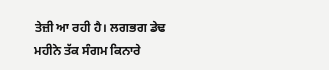ਤੇਜ਼ੀ ਆ ਰਹੀ ਹੈ। ਲਗਭਗ ਡੇਢ ਮਹੀਨੇ ਤੱਕ ਸੰਗਮ ਕਿਨਾਰੇ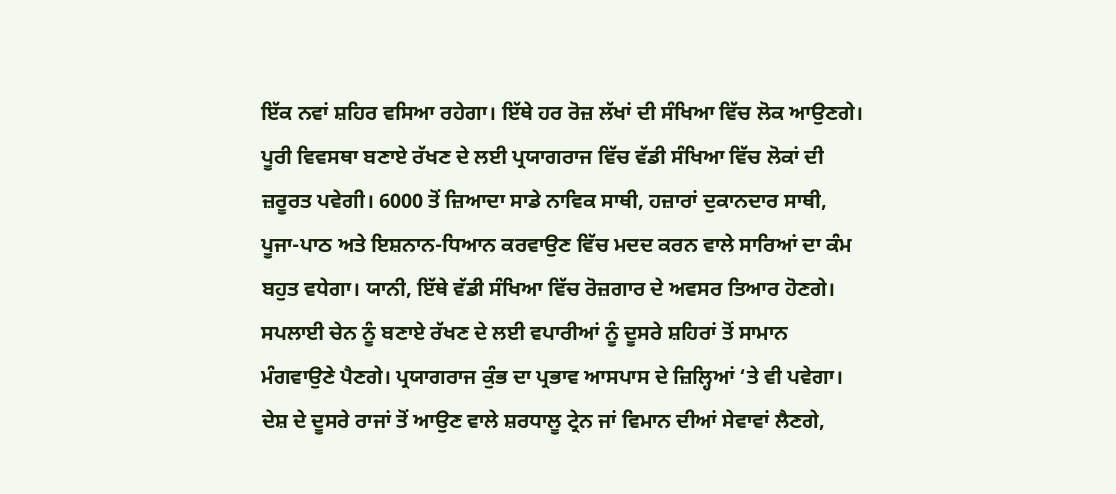ਇੱਕ ਨਵਾਂ ਸ਼ਹਿਰ ਵਸਿਆ ਰਹੇਗਾ। ਇੱਥੇ ਹਰ ਰੋਜ਼ ਲੱਖਾਂ ਦੀ ਸੰਖਿਆ ਵਿੱਚ ਲੋਕ ਆਉਣਗੇ। ਪੂਰੀ ਵਿਵਸਥਾ ਬਣਾਏ ਰੱਖਣ ਦੇ ਲਈ ਪ੍ਰਯਾਗਰਾਜ ਵਿੱਚ ਵੱਡੀ ਸੰਖਿਆ ਵਿੱਚ ਲੋਕਾਂ ਦੀ ਜ਼ਰੂਰਤ ਪਵੇਗੀ। 6000 ਤੋਂ ਜ਼ਿਆਦਾ ਸਾਡੇ ਨਾਵਿਕ ਸਾਥੀ, ਹਜ਼ਾਰਾਂ ਦੁਕਾਨਦਾਰ ਸਾਥੀ, ਪੂਜਾ-ਪਾਠ ਅਤੇ ਇਸ਼ਨਾਨ-ਧਿਆਨ ਕਰਵਾਉਣ ਵਿੱਚ ਮਦਦ ਕਰਨ ਵਾਲੇ ਸਾਰਿਆਂ ਦਾ ਕੰਮ ਬਹੁਤ ਵਧੇਗਾ। ਯਾਨੀ, ਇੱਥੇ ਵੱਡੀ ਸੰਖਿਆ ਵਿੱਚ ਰੋਜ਼ਗਾਰ ਦੇ ਅਵਸਰ ਤਿਆਰ ਹੋਣਗੇ। ਸਪਲਾਈ ਚੇਨ ਨੂੰ ਬਣਾਏ ਰੱਖਣ ਦੇ ਲਈ ਵਪਾਰੀਆਂ ਨੂੰ ਦੂਸਰੇ ਸ਼ਹਿਰਾਂ ਤੋਂ ਸਾਮਾਨ ਮੰਗਵਾਉਣੇ ਪੈਣਗੇ। ਪ੍ਰਯਾਗਰਾਜ ਕੁੰਭ ਦਾ ਪ੍ਰਭਾਵ ਆਸਪਾਸ ਦੇ ਜ਼ਿਲ੍ਹਿਆਂ ‘ਤੇ ਵੀ ਪਵੇਗਾ। ਦੇਸ਼ ਦੇ ਦੂਸਰੇ ਰਾਜਾਂ ਤੋਂ ਆਉਣ ਵਾਲੇ ਸ਼ਰਧਾਲੂ ਟ੍ਰੇਨ ਜਾਂ ਵਿਮਾਨ ਦੀਆਂ ਸੇਵਾਵਾਂ ਲੈਣਗੇ,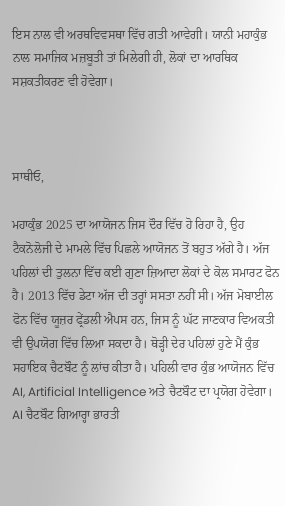ਇਸ ਨਾਲ ਵੀ ਅਰਥਵਿਵਸਥਾ ਵਿੱਚ ਗਤੀ ਆਵੇਗੀ। ਯਾਨੀ ਮਹਾਕੁੰਭ ਨਾਲ ਸਮਾਜਿਕ ਮਜ਼ਬੂਤੀ ਤਾਂ ਮਿਲੇਗੀ ਹੀ, ਲੋਕਾਂ ਦਾ ਆਰਥਿਕ ਸਸ਼ਕਤੀਕਰਣ ਵੀ ਹੋਵੇਗਾ।



ਸਾਥੀਓ,

ਮਹਾਕੁੰਭ 2025 ਦਾ ਆਯੋਜਨ ਜਿਸ ਦੌਰ ਵਿੱਚ ਹੋ ਰਿਹਾ ਹੈ, ਉਹ ਟੈਕਨੋਲੋਜੀ ਦੇ ਮਾਮਲੇ ਵਿੱਚ ਪਿਛਲੇ ਆਯੋਜਨ ਤੋਂ ਬਹੁਤ ਅੱਗੇ ਹੈ। ਅੱਜ ਪਹਿਲਾਂ ਦੀ ਤੁਲਨਾ ਵਿੱਚ ਕਈ ਗੁਣਾ ਜ਼ਿਆਦਾ ਲੋਕਾਂ ਦੇ ਕੋਲ ਸਮਾਰਟ ਫੋਨ ਹੈ। 2013 ਵਿੱਚ ਡੇਟਾ ਅੱਜ ਦੀ ਤਰ੍ਹਾਂ ਸਸਤਾ ਨਹੀਂ ਸੀ। ਅੱਜ ਮੋਬਾਈਲ ਫੋਨ ਵਿੱਚ ਯੂਜ਼ਰ ਫ੍ਰੇਂਡਲੀ ਐਪਸ ਹਨ, ਜਿਸ ਨੂੰ ਘੱਟ ਜਾਣਕਾਰ ਵਿਅਕਤੀ ਵੀ ਉਪਯੋਗ ਵਿੱਚ ਲਿਆ ਸਕਦਾ ਹੈ। ਥੋੜ੍ਹੀ ਦੇਰ ਪਹਿਲਾਂ ਹੁਣੇ ਮੈਂ ਕੁੰਭ ਸਹਾਇਕ ਚੈਟਬੌਟ ਨੂੰ ਲਾਂਚ ਕੀਤਾ ਹੈ। ਪਹਿਲੀ ਵਾਰ ਕੁੰਭ ਆਯੋਜਨ ਵਿੱਚ AI, Artificial Intelligence ਅਤੇ ਚੈਟਬੌਟ ਦਾ ਪ੍ਰਯੋਗ ਹੋਵੇਗਾ। AI ਚੈਟਬੌਟ ਗਿਆਰ੍ਹਾ ਭਾਰਤੀ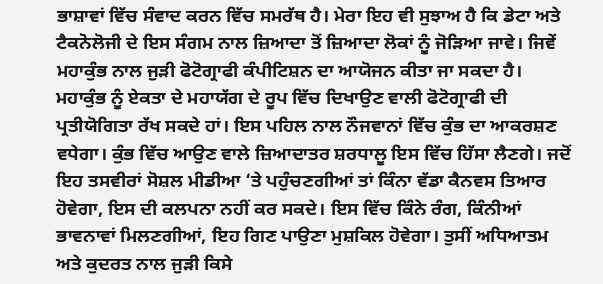ਭਾਸ਼ਾਵਾਂ ਵਿੱਚ ਸੰਵਾਦ ਕਰਨ ਵਿੱਚ ਸਮਰੱਥ ਹੈ। ਮੇਰਾ ਇਹ ਵੀ ਸੁਝਾਅ ਹੈ ਕਿ ਡੇਟਾ ਅਤੇ ਟੈਕਨੋਲੋਜੀ ਦੇ ਇਸ ਸੰਗਮ ਨਾਲ ਜ਼ਿਆਦਾ ਤੋਂ ਜ਼ਿਆਦਾ ਲੋਕਾਂ ਨੂੰ ਜੋੜਿਆ ਜਾਵੇ। ਜਿਵੇਂ ਮਹਾਕੁੰਭ ਨਾਲ ਜੁੜੀ ਫੋਟੋਗ੍ਰਾਫੀ ਕੰਪੀਟਿਸ਼ਨ ਦਾ ਆਯੋਜਨ ਕੀਤਾ ਜਾ ਸਕਦਾ ਹੈ। ਮਹਾਕੁੰਭ ਨੂੰ ਏਕਤਾ ਦੇ ਮਹਾਯੱਗ ਦੇ ਰੂਪ ਵਿੱਚ ਦਿਖਾਉਣ ਵਾਲੀ ਫੋਟੋਗ੍ਰਾਫੀ ਦੀ ਪ੍ਰਤੀਯੋਗਿਤਾ ਰੱਖ ਸਕਦੇ ਹਾਂ। ਇਸ ਪਹਿਲ ਨਾਲ ਨੌਜਵਾਨਾਂ ਵਿੱਚ ਕੁੰਭ ਦਾ ਆਕਰਸ਼ਣ ਵਧੇਗਾ। ਕੁੰਭ ਵਿੱਚ ਆਉਣ ਵਾਲੇ ਜ਼ਿਆਦਾਤਰ ਸ਼ਰਧਾਲੂ ਇਸ ਵਿੱਚ ਹਿੱਸਾ ਲੈਣਗੇ। ਜਦੋਂ ਇਹ ਤਸਵੀਰਾਂ ਸੋਸ਼ਲ ਮੀਡੀਆ ‘ਤੇ ਪਹੁੰਚਣਗੀਆਂ ਤਾਂ ਕਿੰਨਾ ਵੱਡਾ ਕੈਨਵਸ ਤਿਆਰ ਹੋਵੇਗਾ, ਇਸ ਦੀ ਕਲਪਨਾ ਨਹੀਂ ਕਰ ਸਕਦੇ। ਇਸ ਵਿੱਚ ਕਿੰਨੇ ਰੰਗ, ਕਿੰਨੀਆਂ ਭਾਵਨਾਵਾਂ ਮਿਲਣਗੀਆਂ, ਇਹ ਗਿਣ ਪਾਉਣਾ ਮੁਸ਼ਕਿਲ ਹੋਵੇਗਾ। ਤੁਸੀਂ ਅਧਿਆਤਮ ਅਤੇ ਕੁਦਰਤ ਨਾਲ ਜੁੜੀ ਕਿਸੇ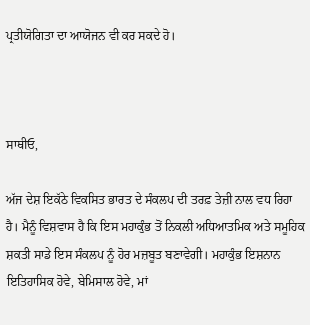ਪ੍ਰਤੀਯੋਗਿਤਾ ਦਾ ਆਯੋਜਨ ਵੀ ਕਰ ਸਕਦੇ ਹੋ।



ਸਾਥੀਓ,

ਅੱਜ ਦੇਸ਼ ਇਕੱਠੇ ਵਿਕਸਿਤ ਭਾਰਤ ਦੇ ਸੰਕਲਪ ਦੀ ਤਰਫ਼ ਤੇਜ਼ੀ ਨਾਲ ਵਧ ਰਿਹਾ ਹੈ। ਮੈਨੂੰ ਵਿਸ਼ਵਾਸ ਹੈ ਕਿ ਇਸ ਮਹਾਕੁੰਭ ਤੋਂ ਨਿਕਲੀ ਅਧਿਆਤਮਿਕ ਅਤੇ ਸਮੂਹਿਕ ਸ਼ਕਤੀ ਸਾਡੇ ਇਸ ਸੰਕਲਪ ਨੂੰ ਹੋਰ ਮਜ਼ਬੂਤ ਬਣਾਵੇਗੀ। ਮਹਾਕੁੰਭ ਇਸ਼ਨਾਨ ਇਤਿਹਾਸਿਕ ਹੋਵੇ, ਬੇਮਿਸਾਲ ਹੋਵੇ, ਮਾਂ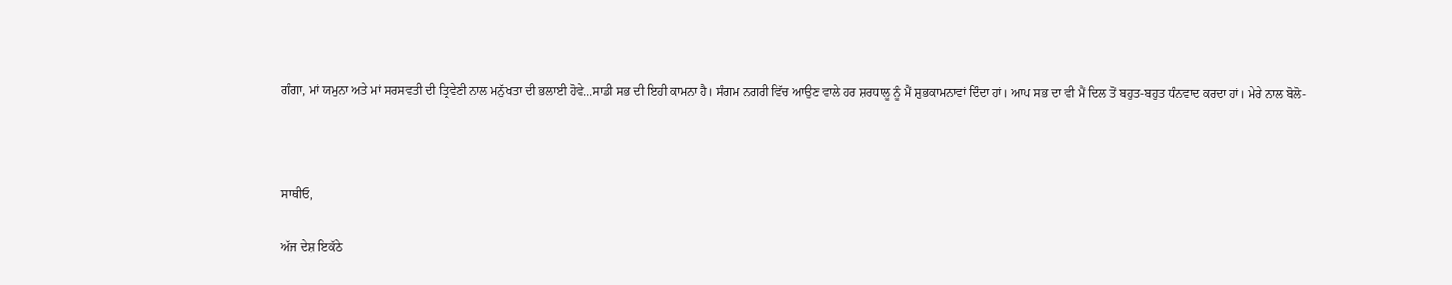ਗੰਗਾ, ਮਾਂ ਯਮੁਨਾ ਅਤੇ ਮਾਂ ਸਰਸਵਤੀ ਦੀ ਤ੍ਰਿਵੇਣੀ ਨਾਲ ਮਨੁੱਖਤਾ ਦੀ ਭਲਾਈ ਹੋਵੇ...ਸਾਡੀ ਸਭ ਦੀ ਇਹੀ ਕਾਮਨਾ ਹੈ। ਸੰਗਮ ਨਗਰੀ ਵਿੱਚ ਆਉਣ ਵਾਲੇ ਹਰ ਸ਼ਰਧਾਲੂ ਨੂੰ ਮੈਂ ਸ਼ੁਭਕਾਮਨਾਵਾਂ ਦਿੰਦਾ ਹਾਂ। ਆਪ ਸਭ ਦਾ ਵੀ ਮੈਂ ਦਿਲ ਤੋਂ ਬਹੁਤ-ਬਹੁਤ ਧੰਨਵਾਦ ਕਰਦਾ ਹਾਂ। ਮੇਰੇ ਨਾਲ ਬੋਲੋ-



ਸਾਥੀਓ,

ਅੱਜ ਦੇਸ਼ ਇਕੱਠੇ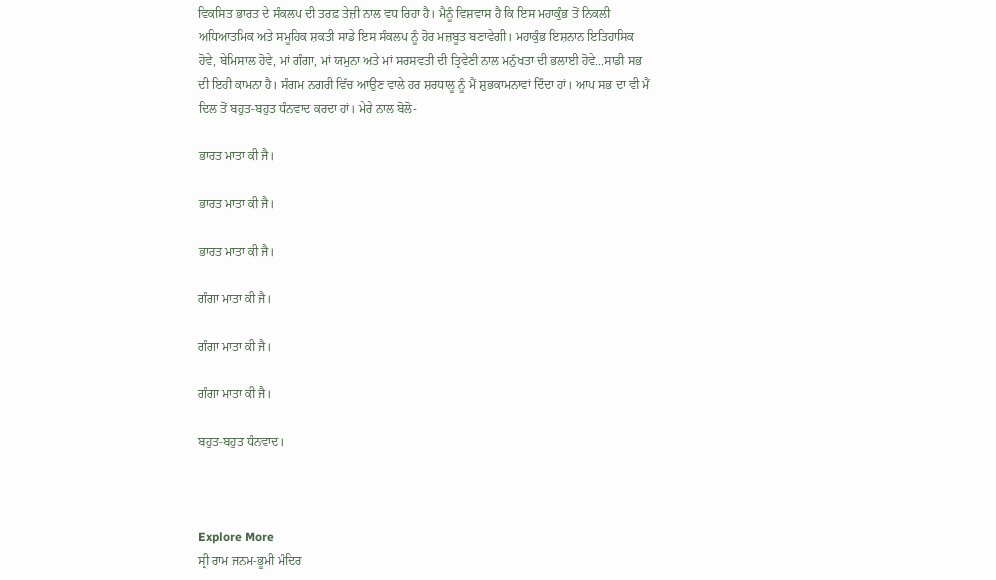ਵਿਕਸਿਤ ਭਾਰਤ ਦੇ ਸੰਕਲਪ ਦੀ ਤਰਫ਼ ਤੇਜ਼ੀ ਨਾਲ ਵਧ ਰਿਹਾ ਹੈ। ਮੈਨੂੰ ਵਿਸ਼ਵਾਸ ਹੈ ਕਿ ਇਸ ਮਹਾਕੁੰਭ ਤੋਂ ਨਿਕਲੀ ਅਧਿਆਤਮਿਕ ਅਤੇ ਸਮੂਹਿਕ ਸ਼ਕਤੀ ਸਾਡੇ ਇਸ ਸੰਕਲਪ ਨੂੰ ਹੋਰ ਮਜ਼ਬੂਤ ਬਣਾਵੇਗੀ। ਮਹਾਕੁੰਭ ਇਸ਼ਨਾਨ ਇਤਿਹਾਸਿਕ ਹੋਵੇ, ਬੇਮਿਸਾਲ ਹੋਵੇ, ਮਾਂ ਗੰਗਾ, ਮਾਂ ਯਮੁਨਾ ਅਤੇ ਮਾਂ ਸਰਸਵਤੀ ਦੀ ਤ੍ਰਿਵੇਣੀ ਨਾਲ ਮਨੁੱਖਤਾ ਦੀ ਭਲਾਈ ਹੋਵੇ...ਸਾਡੀ ਸਭ ਦੀ ਇਹੀ ਕਾਮਨਾ ਹੈ। ਸੰਗਮ ਨਗਰੀ ਵਿੱਚ ਆਉਣ ਵਾਲੇ ਹਰ ਸ਼ਰਧਾਲੂ ਨੂੰ ਮੈਂ ਸ਼ੁਭਕਾਮਨਾਵਾਂ ਦਿੰਦਾ ਹਾਂ। ਆਪ ਸਭ ਦਾ ਵੀ ਮੈਂ ਦਿਲ ਤੋਂ ਬਹੁਤ-ਬਹੁਤ ਧੰਨਵਾਦ ਕਰਦਾ ਹਾਂ। ਮੇਰੇ ਨਾਲ ਬੋਲੋ-

ਭਾਰਤ ਮਾਤਾ ਕੀ ਜੈ।

ਭਾਰਤ ਮਾਤਾ ਕੀ ਜੈ।

ਭਾਰਤ ਮਾਤਾ ਕੀ ਜੈ।

ਗੰਗਾ ਮਾਤਾ ਕੀ ਜੈ।

ਗੰਗਾ ਮਾਤਾ ਕੀ ਜੈ।

ਗੰਗਾ ਮਾਤਾ ਕੀ ਜੈ।

ਬਹੁਤ-ਬਹੁਤ ਧੰਨਵਾਦ।



Explore More
ਸ੍ਰੀ ਰਾਮ ਜਨਮ-ਭੂਮੀ ਮੰਦਿਰ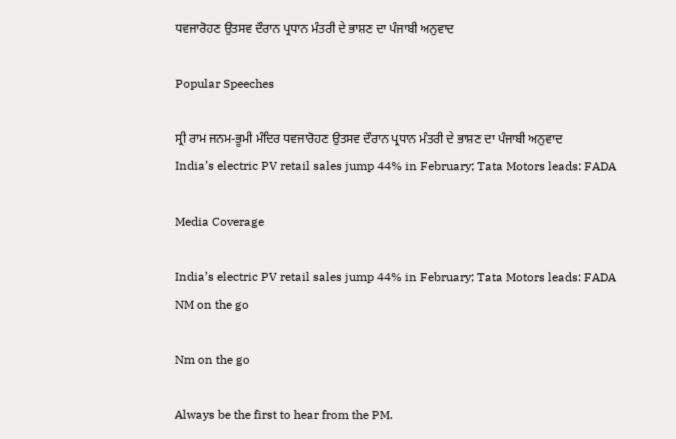ਧਵਜਾਰੋਹਣ ਉਤਸਵ ਦੌਰਾਨ ਪ੍ਰਧਾਨ ਮੰਤਰੀ ਦੇ ਭਾਸ਼ਣ ਦਾ ਪੰਜਾਬੀ ਅਨੁਵਾਦ

Popular Speeches

ਸ੍ਰੀ ਰਾਮ ਜਨਮ-ਭੂਮੀ ਮੰਦਿਰ ਧਵਜਾਰੋਹਣ ਉਤਸਵ ਦੌਰਾਨ ਪ੍ਰਧਾਨ ਮੰਤਰੀ ਦੇ ਭਾਸ਼ਣ ਦਾ ਪੰਜਾਬੀ ਅਨੁਵਾਦ
India’s electric PV retail sales jump 44% in February; Tata Motors leads: FADA

Media Coverage

India’s electric PV retail sales jump 44% in February; Tata Motors leads: FADA
NM on the go

Nm on the go

Always be the first to hear from the PM.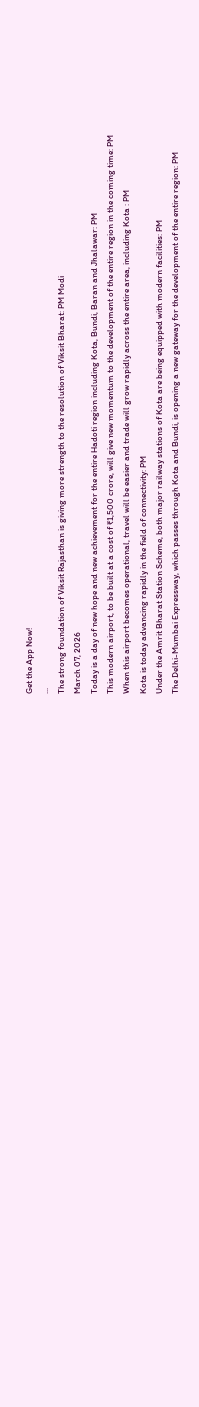Get the App Now!
...
The strong foundation of Viksit Rajasthan is giving more strength to the resolution of Viksit Bharat: PM Modi
March 07, 2026
Today is a day of new hope and new achievement for the entire Hadoti region including Kota, Bundi, Baran and Jhalawar: PM
This modern airport, to be built at a cost of ₹1,500 crore, will give new momentum to the development of the entire region in the coming time: PM
When this airport becomes operational, travel will be easier and trade will grow rapidly across the entire area, including Kota : PM
Kota is today advancing rapidly in the field of connectivity: PM
Under the Amrit Bharat Station Scheme, both major railway stations of Kota are being equipped with modern facilities: PM
The Delhi-Mumbai Expressway, which passes through Kota and Bundi, is opening a new gateway for the development of the entire region: PM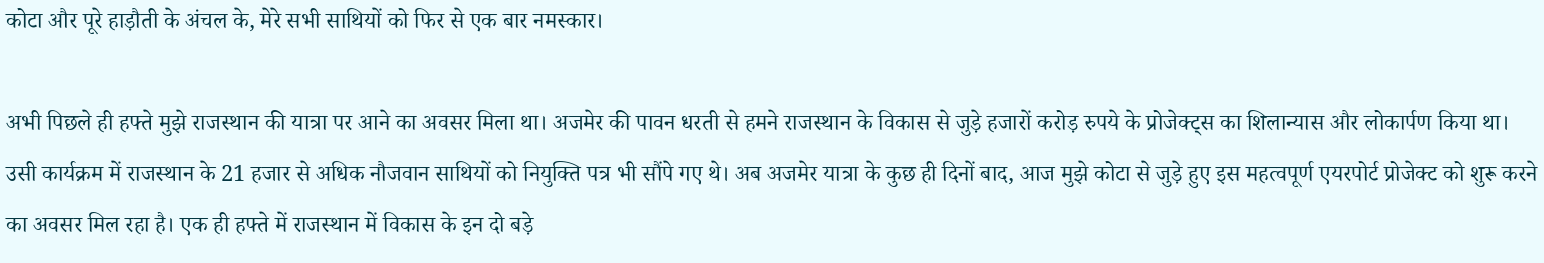कोटा और पूरे हाड़ौती के अंचल के, मेरे सभी साथियों को फिर से एक बार नमस्कार।

अभी पिछले ही हफ्ते मुझे राजस्थान की यात्रा पर आने का अवसर मिला था। अजमेर की पावन धरती से हमने राजस्थान के विकास से जुड़े हजारों करोड़ रुपये के प्रोजेक्ट्स का शिलान्यास और लोकार्पण किया था। उसी कार्यक्रम में राजस्थान के 21 हजार से अधिक नौजवान साथियों को नियुक्ति पत्र भी सौंपे गए थे। अब अजमेर यात्रा के कुछ ही दिनों बाद, आज मुझे कोटा से जुड़े हुए इस महत्वपूर्ण एयरपोर्ट प्रोजेक्ट को शुरू करने का अवसर मिल रहा है। एक ही हफ्ते में राजस्थान में विकास के इन दो बड़े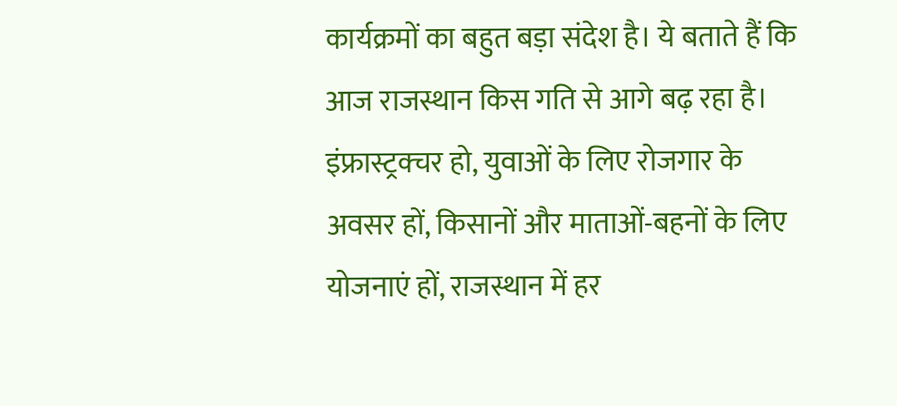कार्यक्रमों का बहुत बड़ा संदेश है। ये बताते हैं कि आज राजस्थान किस गति से आगे बढ़ रहा है। इंफ्रास्ट्रक्चर हो, युवाओं के लिए रोजगार के अवसर हों, किसानों और माताओं-बहनों के लिए योजनाएं हों, राजस्थान में हर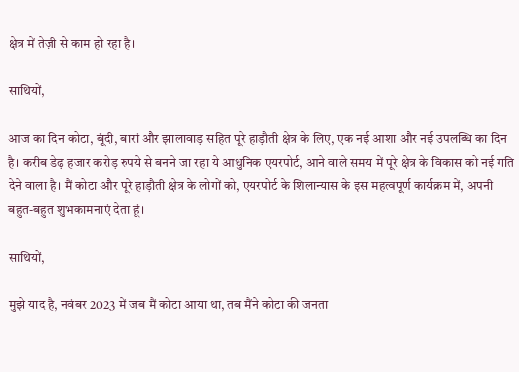क्षेत्र में तेज़ी से काम हो रहा है।

साथियों,

आज का दिन कोटा, बूंदी, बारां और झालावाड़ सहित पूरे हाड़ौती क्षेत्र के लिए, एक नई आशा और नई उपलब्धि का दिन है। करीब डेढ़ हजार करोड़ रुपये से बनने जा रहा ये आधुनिक एयरपोर्ट, आने वाले समय में पूरे क्षेत्र के विकास को नई गति देने वाला है। मैं कोटा और पूरे हाड़ौती क्षेत्र के लोगों को, एयरपोर्ट के शिलान्यास के इस महत्वपूर्ण कार्यक्रम में, अपनी बहुत-बहुत शुभकामनाएं देता हूं।

साथियों,

मुझे याद है, नवंबर 2023 में जब मैं कोटा आया था, तब मैंने कोटा की जनता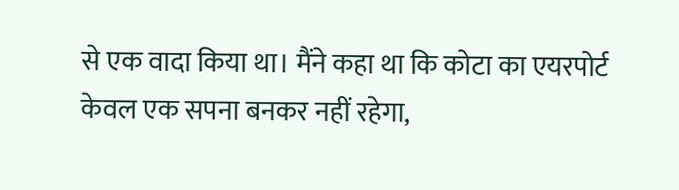से एक वादा किया था। मैंने कहा था कि कोटा का एयरपोर्ट केवल एक सपना बनकर नहीं रहेगा,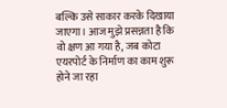बल्कि उसे साकार करके दिखाया जाएगा। आज मुझे प्रसन्नता है कि वो क्षण आ गया है, जब कोटा एयरपोर्ट के निर्माण का काम शुरू होने जा रहा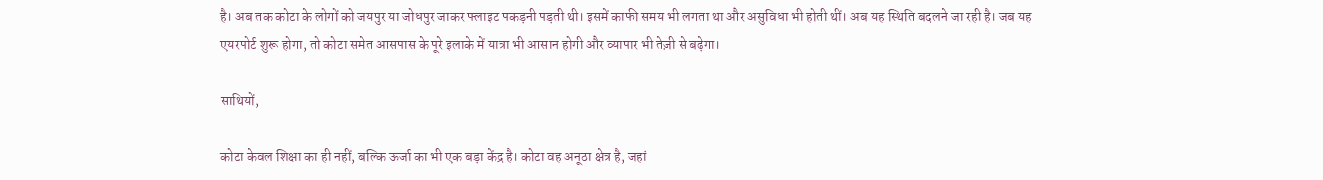है। अब तक कोटा के लोगों को जयपुर या जोधपुर जाकर फ्लाइट पकड़नी पड़ती थी। इसमें काफी समय भी लगता था और असुविधा भी होती थीं। अब यह स्थिति बदलने जा रही है। जब यह एयरपोर्ट शुरू होगा, तो कोटा समेत आसपास के पूरे इलाके में यात्रा भी आसान होगी और व्यापार भी तेज़ी से बढ़ेगा।

साथियों,

कोटा केवल शिक्षा का ही नहीं, बल्कि ऊर्जा का भी एक बड़ा केंद्र है। कोटा वह अनूठा क्षेत्र है, जहां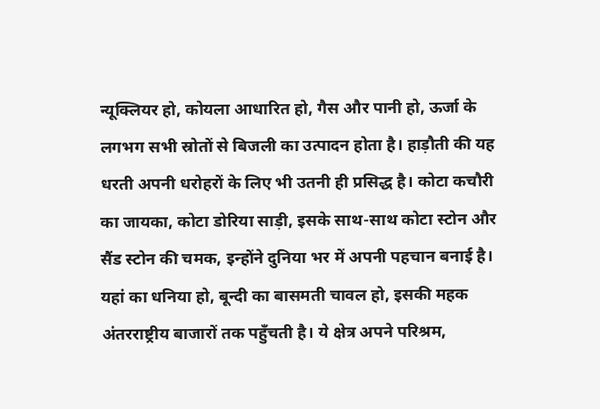न्यूक्लियर हो, कोयला आधारित हो, गैस और पानी हो, ऊर्जा के लगभग सभी स्रोतों से बिजली का उत्पादन होता है। हाड़ौती की यह धरती अपनी धरोहरों के लिए भी उतनी ही प्रसिद्ध है। कोटा कचौरी का जायका, कोटा डोरिया साड़ी, इसके साथ-साथ कोटा स्टोन और सैंड स्टोन की चमक, इन्होंने दुनिया भर में अपनी पहचान बनाई है। यहां का धनिया हो, बून्दी का बासमती चावल हो, इसकी महक अंतरराष्ट्रीय बाजारों तक पहुँचती है। ये क्षेत्र अपने परिश्रम,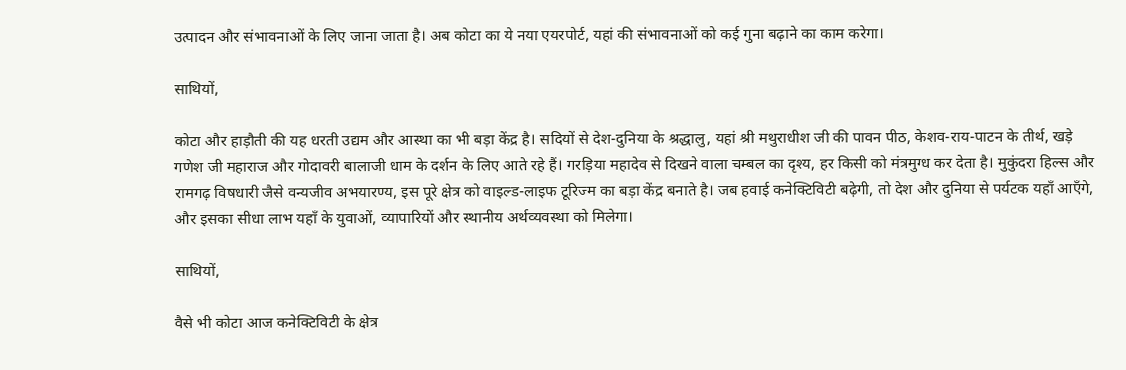उत्पादन और संभावनाओं के लिए जाना जाता है। अब कोटा का ये नया एयरपोर्ट, यहां की संभावनाओं को कई गुना बढ़ाने का काम करेगा।

साथियों,

कोटा और हाड़ौती की यह धरती उद्यम और आस्था का भी बड़ा केंद्र है। सदियों से देश-दुनिया के श्रद्धालु, यहां श्री मथुराधीश जी की पावन पीठ, केशव-राय-पाटन के तीर्थ, खड़े गणेश जी महाराज और गोदावरी बालाजी धाम के दर्शन के लिए आते रहे हैं। गरड़िया महादेव से दिखने वाला चम्बल का दृश्य, हर किसी को मंत्रमुग्ध कर देता है। मुकुंदरा हिल्स और रामगढ़ विषधारी जैसे वन्यजीव अभयारण्य, इस पूरे क्षेत्र को वाइल्ड-लाइफ टूरिज्म का बड़ा केंद्र बनाते है। जब हवाई कनेक्टिविटी बढ़ेगी, तो देश और दुनिया से पर्यटक यहाँ आएँगे, और इसका सीधा लाभ यहाँ के युवाओं, व्यापारियों और स्थानीय अर्थव्यवस्था को मिलेगा।

साथियों,

वैसे भी कोटा आज कनेक्टिविटी के क्षेत्र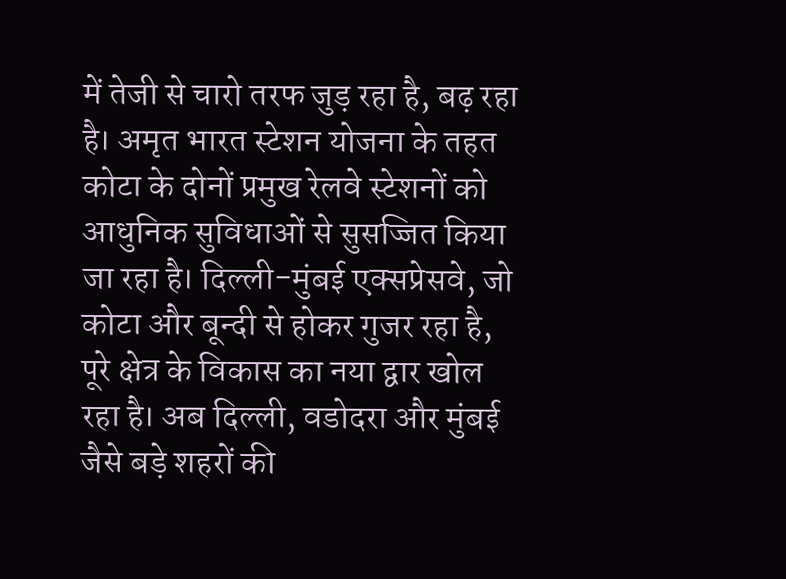में तेजी से चारो तरफ जुड़ रहा है, बढ़ रहा है। अमृत भारत स्टेशन योजना के तहत कोटा के दोनों प्रमुख रेलवे स्टेशनों को आधुनिक सुविधाओं से सुसज्जित किया जा रहा है। दिल्ली-मुंबई एक्सप्रेसवे, जो कोटा और बून्दी से होकर गुजर रहा है, पूरे क्षेत्र के विकास का नया द्वार खोल रहा है। अब दिल्ली, वडोदरा और मुंबई जैसे बड़े शहरों की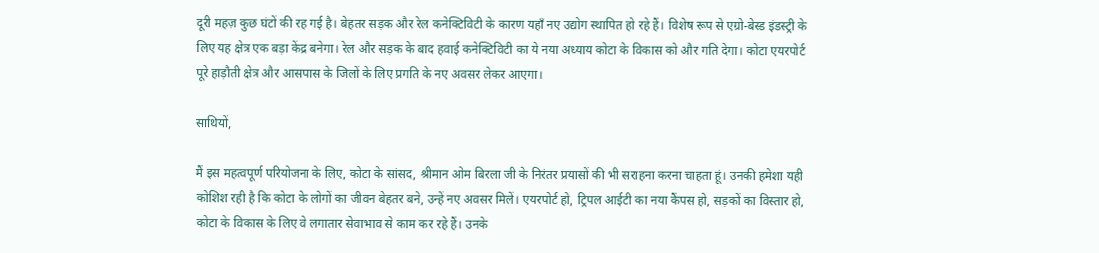दूरी महज़ कुछ घंटों की रह गई है। बेहतर सड़क और रेल कनेक्टिविटी के कारण यहाँ नए उद्योग स्थापित हो रहे हैं। विशेष रूप से एग्रो-बेस्ड इंडस्ट्री के लिए यह क्षेत्र एक बड़ा केंद्र बनेगा। रेल और सड़क के बाद हवाई कनेक्टिविटी का ये नया अध्याय कोटा के विकास को और गति देगा। कोटा एयरपोर्ट पूरे हाड़ौती क्षेत्र और आसपास के जिलों के लिए प्रगति के नए अवसर लेकर आएगा।

साथियों,

मैं इस महत्वपूर्ण परियोजना के लिए, कोटा के सांसद, श्रीमान ओम बिरला जी के निरंतर प्रयासों की भी सराहना करना चाहता हूं। उनकी हमेशा यही कोशिश रही है कि कोटा के लोगों का जीवन बेहतर बने, उन्हें नए अवसर मिलें। एयरपोर्ट हो, ट्रिपल आईटी का नया कैंपस हो, सड़कों का विस्तार हो, कोटा के विकास के लिए वे लगातार सेवाभाव से काम कर रहे हैं। उनके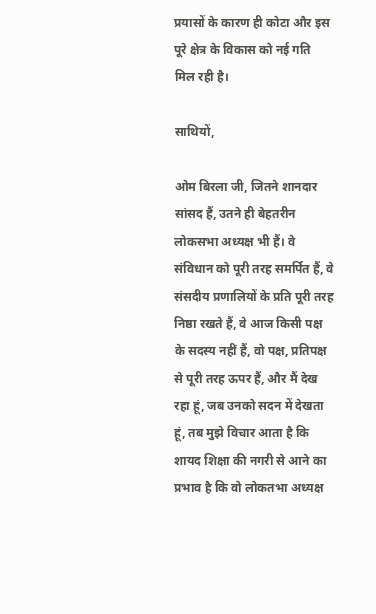प्रयासों के कारण ही कोटा और इस पूरे क्षेत्र के विकास को नई गति मिल रही है।

साथियों,

ओम बिरला जी, जितने शानदार सांसद हैं, उतने ही बेहतरीन लोकसभा अध्यक्ष भी हैं। वे संविधान को पूरी तरह समर्पित हैं, वे संसदीय प्रणालियों के प्रति पूरी तरह निष्ठा रखते हैं, वे आज किसी पक्ष के सदस्य नहीं हैं, वो पक्ष, प्रतिपक्ष से पूरी तरह ऊपर हैं, और मैं देख रहा हूं, जब उनको सदन में देखता हूं, तब मुझे विचार आता है कि शायद शिक्षा की नगरी से आने का प्रभाव है कि वो लोकतभा अध्यक्ष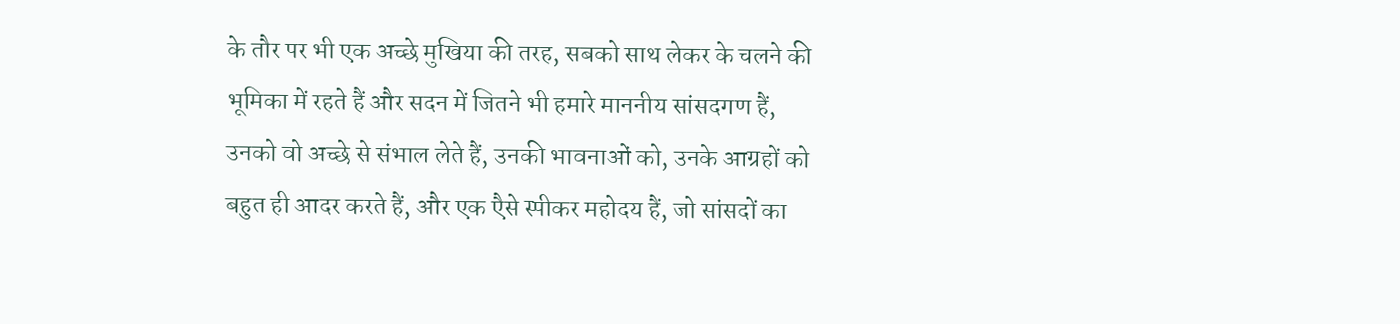के तौर पर भी एक अच्छे मुखिया की तरह, सबको साथ लेकर के चलने की भूमिका में रहते हैं और सदन में जितने भी हमारे माननीय सांसदगण हैं, उनको वो अच्छे से संभाल लेते हैं, उनकी भावनाओं को, उनके आग्रहों को बहुत ही आदर करते हैं, और एक एैसे स्पीकर महोदय हैं, जो सांसदों का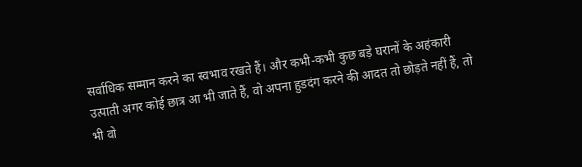सर्वाधिक सम्मान करने का स्वभाव रखते हैं। और कभी-कभी कुछ बड़े घरानों के अहंकारी उत्पाती अगर कोई छात्र आ भी जाते हैं, वो अपना हुडदंग करने की आदत तो छोड़ते नहीं हैं, तो भी वो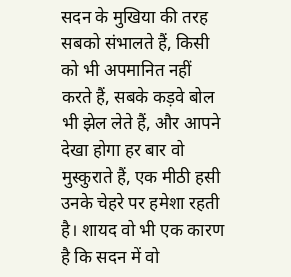सदन के मुखिया की तरह सबको संभालते हैं, किसी को भी अपमानित नहीं करते हैं, सबके कड़वे बोल भी झेल लेते हैं, और आपने देखा होगा हर बार वो मुस्कुराते हैं, एक मीठी हसी उनके चेहरे पर हमेशा रहती है। शायद वो भी एक कारण है कि सदन में वो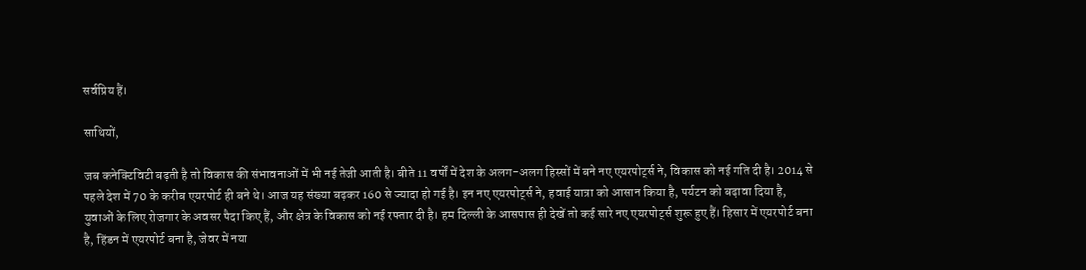सर्वप्रिय हैं।

साथियों,

जब कनेक्टिविटी बढ़ती है तो विकास की संभावनाओं में भी नई तेजी आती है। बीते 11 वर्षों में देश के अलग-अलग हिस्सों में बने नए एयरपोर्ट्स ने, विकास को नई गति दी है। 2014 से पहले देश में 70 के करीब एयरपोर्ट ही बने थे। आज यह संख्या बढ़कर 160 से ज्यादा हो गई है। इन नए एयरपोर्ट्स ने, हवाई यात्रा को आसान किया है, पर्यटन को बढ़ावा दिया है, युवाओं के लिए रोजगार के अवसर पैदा किए हैं, और क्षेत्र के विकास को नई रफ्तार दी है। हम दिल्ली के आसपास ही देखें तो कई सारे नए एयरपोर्ट्स शुरू हुए हैं। हिसार में एयरपोर्ट बना है, हिंडन में एयरपोर्ट बना है, जेवर में नया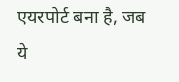एयरपोर्ट बना है, जब ये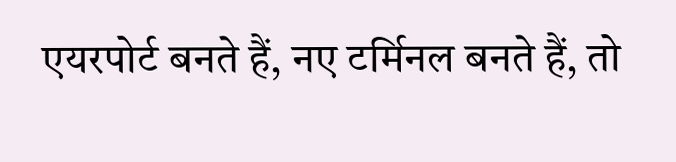एयरपोर्ट बनते हैं, नए टर्मिनल बनते हैं, तो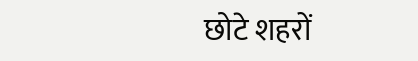छोटे शहरों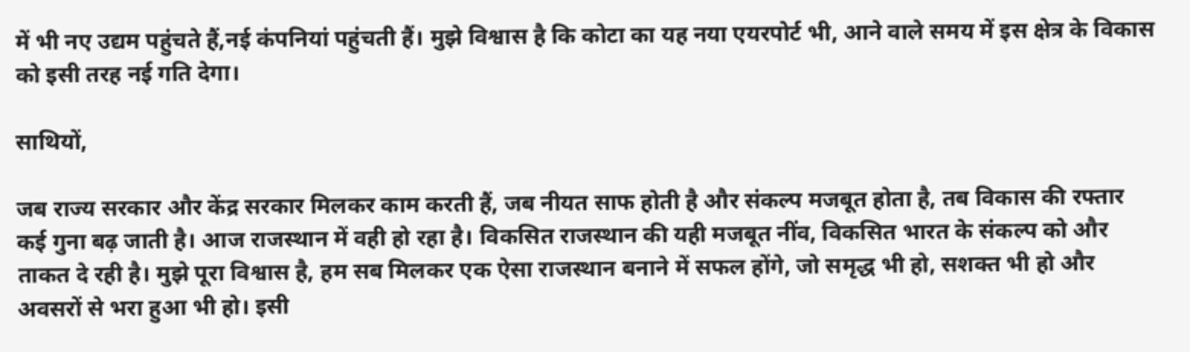में भी नए उद्यम पहुंचते हैं,नई कंपनियां पहुंचती हैं। मुझे विश्वास है कि कोटा का यह नया एयरपोर्ट भी, आने वाले समय में इस क्षेत्र के विकास को इसी तरह नई गति देगा।

साथियों,

जब राज्य सरकार और केंद्र सरकार मिलकर काम करती हैं, जब नीयत साफ होती है और संकल्प मजबूत होता है, तब विकास की रफ्तार कई गुना बढ़ जाती है। आज राजस्थान में वही हो रहा है। विकसित राजस्थान की यही मजबूत नींव, विकसित भारत के संकल्प को और ताकत दे रही है। मुझे पूरा विश्वास है, हम सब मिलकर एक ऐसा राजस्थान बनाने में सफल होंगे, जो समृद्ध भी हो, सशक्त भी हो और अवसरों से भरा हुआ भी हो। इसी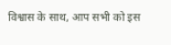विश्वास के साथ, आप सभी को इस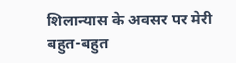शिलान्यास के अवसर पर मेरी बहुत-बहुत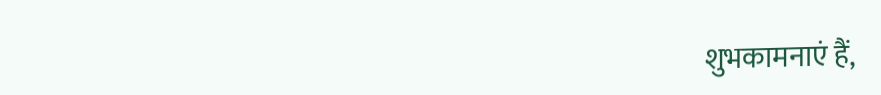शुभकामनाएं हैं,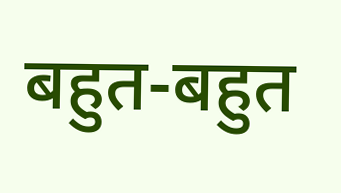बहुत-बहुत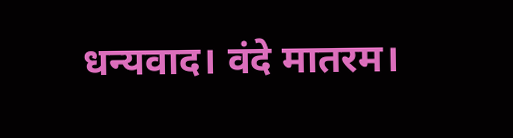धन्यवाद। वंदे मातरम।